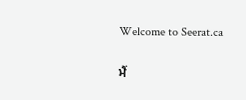Welcome to Seerat.ca

ਮੈਂ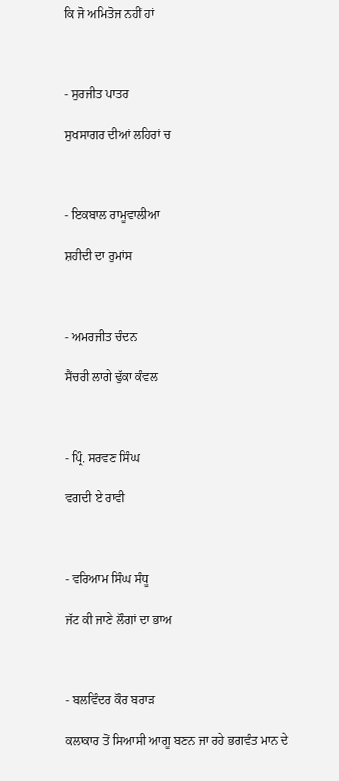ਕਿ ਜੋ ਅਮਿਤੋਜ ਨਹੀਂ ਹਾਂ



- ਸੁਰਜੀਤ ਪਾਤਰ

ਸੁਖਸਾਗਰ ਦੀਆਂ ਲਹਿਰਾਂ ਚ



- ਇਕਬਾਲ ਰਾਮੂਵਾਲੀਆ

ਸ਼ਹੀਦੀ ਦਾ ਰੁਮਾਂਸ



- ਅਮਰਜੀਤ ਚੰਦਨ

ਸੈਂਚਰੀ ਲਾਗੇ ਢੁੱਕਾ ਕੰਵਲ



- ਪ੍ਰਿੰ. ਸਰਵਣ ਸਿੰਘ

ਵਗਦੀ ਏ ਰਾਵੀ



- ਵਰਿਆਮ ਸਿੰਘ ਸੰਧੂ

ਜੱਟ ਕੀ ਜਾਣੇ ਲੌਗਾਂ ਦਾ ਭਾਅ



- ਬਲਵਿੰਦਰ ਕੌਰ ਬਰਾੜ

ਕਲਾਕਾਰ ਤੋਂ ਸਿਆਸੀ ਆਗੂ ਬਣਨ ਜਾ ਰਹੇ ਭਗਵੰਤ ਮਾਨ ਦੇ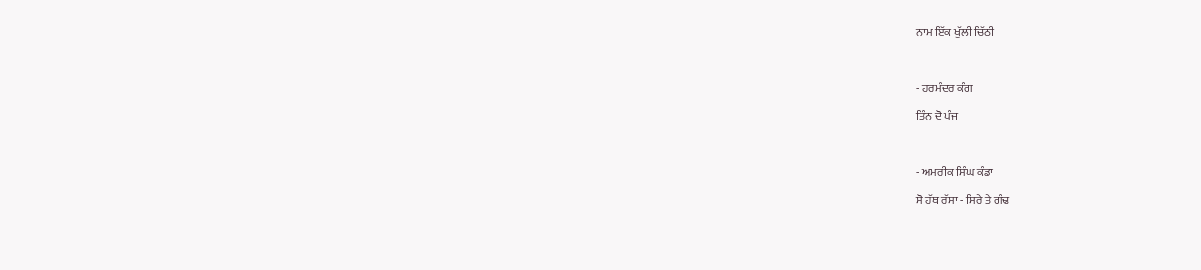ਨਾਮ ਇੱਕ ਖੁੱਲੀ ਚਿੱਠੀ



- ਹਰਮੰਦਰ ਕੰਗ

ਤਿੰਨ ਦੋ ਪੰਜ



- ਅਮਰੀਕ ਸਿੰਘ ਕੰਡਾ

ਸੋ ਹੱਥ ਰੱਸਾ - ਸਿਰੇ ਤੇ ਗੰਢ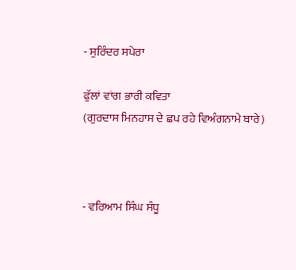- ਸੁਰਿੰਦਰ ਸਪੇਰਾ

ਫੁੱਲਾਂ ਵਾਂਗ ਭਾਰੀ ਕਵਿਤਾ
(ਗੁਰਦਾਸ ਮਿਨਹਾਸ ਦੇ ਛਪ ਰਹੇ ਵਿਅੰਗਨਾਮੇ ਬਾਰੇ)



- ਵਰਿਆਮ ਸਿੰਘ ਸੰਧੂ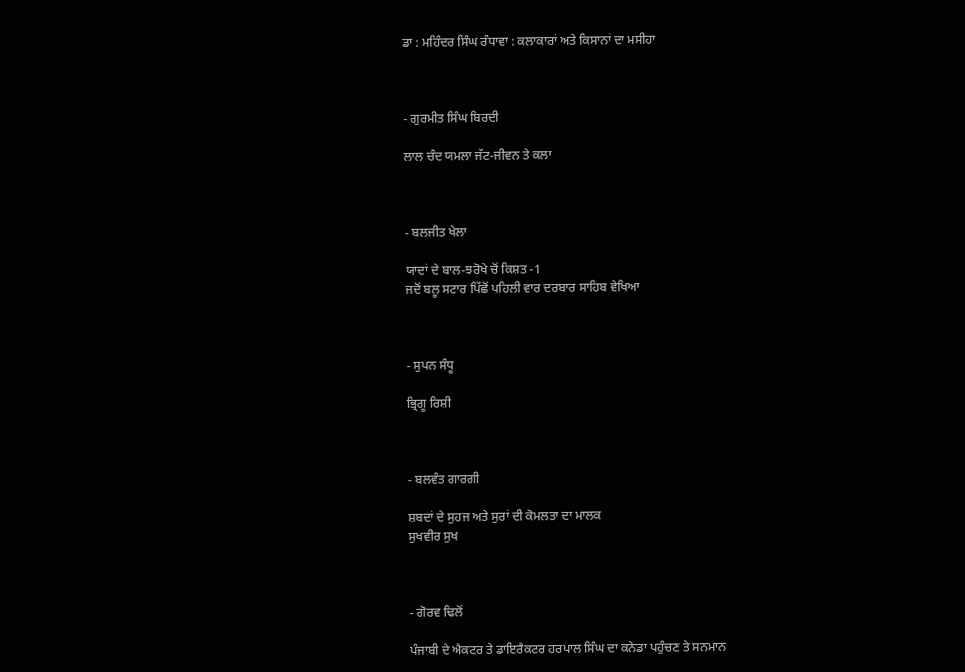ਡਾ : ਮਹਿੰਦਰ ਸਿੰਘ ਰੰਧਾਵਾ : ਕਲਾਕਾਰਾਂ ਅਤੇ ਕਿਸਾਨਾਂ ਦਾ ਮਸੀਹਾ



- ਗੁਰਮੀਤ ਸਿੰਘ ਬਿਰਦੀ

ਲਾਲ ਚੰਦ ਯਮਲਾ ਜੱਟ-ਜੀਵਨ ਤੇ ਕਲਾ



- ਬਲਜੀਤ ਖੇਲਾ

ਯਾਦਾਂ ਦੇ ਬਾਲ-ਝਰੋਖੇ ਚੋਂ ਕਿਸ਼ਤ -1
ਜਦੋਂ ਬਲੂ ਸਟਾਰ ਪਿੱਛੋਂ ਪਹਿਲੀ ਵਾਰ ਦਰਬਾਰ ਸਾਹਿਬ ਵੇਖਿਆ



- ਸੁਪਨ ਸੰਧੂ

ਭ੍ਰਿਗੂ ਰਿਸ਼ੀ



- ਬਲਵੰਤ ਗਾਰਗੀ

ਸ਼ਬਦਾਂ ਦੇ ਸੁਹਜ ਅਤੇ ਸੁਰਾਂ ਦੀ ਕੋਮਲਤਾ ਦਾ ਮਾਲਕ
ਸੁਖਵੀਰ ਸੁਖ



- ਗੋਰਵ ਢਿਲੋਂ

ਪੰਜਾਬੀ ਦੇ ਐਕਟਰ ਤੇ ਡਾਇਰੈਕਟਰ ਹਰਪਾਲ ਸਿੰਘ ਦਾ ਕਨੇਡਾ ਪਹੁੰਚਣ ਤੇ ਸਨਮਾਨ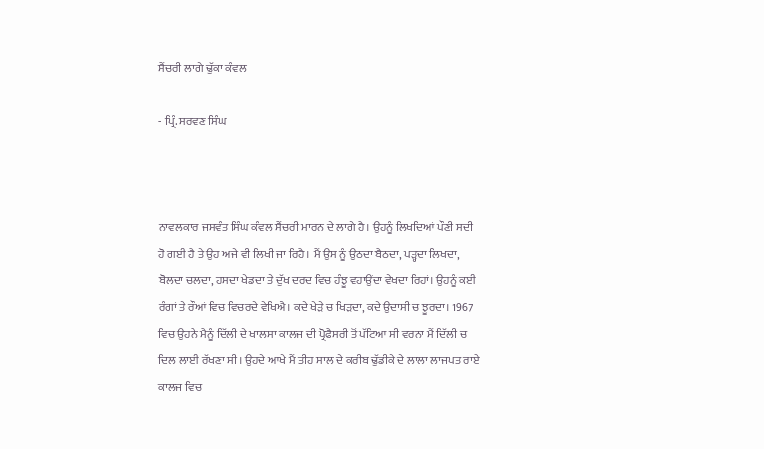ਸੈਂਚਰੀ ਲਾਗੇ ਢੁੱਕਾ ਕੰਵਲ

- ਪ੍ਰਿੰ. ਸਰਵਣ ਸਿੰਘ



ਨਾਵਲਕਾਰ ਜਸਵੰਤ ਸਿੰਘ ਕੰਵਲ ਸੈਂਚਰੀ ਮਾਰਨ ਦੇ ਲਾਗੇ ਹੈ। ਉਹਨੂੰ ਲਿਖਦਿਆਂ ਪੌਣੀ ਸਦੀ ਹੋ ਗਈ ਹੈ ਤੇ ਉਹ ਅਜੇ ਵੀ ਲਿਖੀ ਜਾ ਰਿਹੈ। ਮੈਂ ਉਸ ਨੂੰ ਉਠਦਾ ਬੈਠਦਾ, ਪੜ੍ਹਦਾ ਲਿਖਦਾ, ਬੋਲਦਾ ਚਲਦਾ, ਹਸਦਾ ਖੇਡਦਾ ਤੇ ਦੁੱਖ ਦਰਦ ਵਿਚ ਹੰਝੂ ਵਹਾਉਂਦਾ ਵੇਖਦਾ ਰਿਹਾਂ। ਉਹਨੂੰ ਕਈ ਰੰਗਾਂ ਤੇ ਰੌਆਂ ਵਿਚ ਵਿਚਰਦੇ ਵੇਖਿਐ। ਕਦੇ ਖੇੜੇ ਚ ਖਿੜਦਾ, ਕਦੇ ਉਦਾਸੀ ਚ ਝੂਰਦਾ। 1967 ਵਿਚ ਉਹਨੇ ਮੈਨੂੰ ਦਿੱਲੀ ਦੇ ਖਾਲਸਾ ਕਾਲਜ ਦੀ ਪ੍ਰੋਫੈਸਰੀ ਤੋਂ ਪੱਟਿਆ ਸੀ ਵਰਨਾ ਮੈਂ ਦਿੱਲੀ ਚ ਦਿਲ ਲਾਈ ਰੱਖਣਾ ਸੀ। ਉਹਦੇ ਆਖੇ ਮੈਂ ਤੀਹ ਸਾਲ ਦੇ ਕਰੀਬ ਢੁੱਡੀਕੇ ਦੇ ਲਾਲਾ ਲਾਜਪਤ ਰਾਏ ਕਾਲਜ ਵਿਚ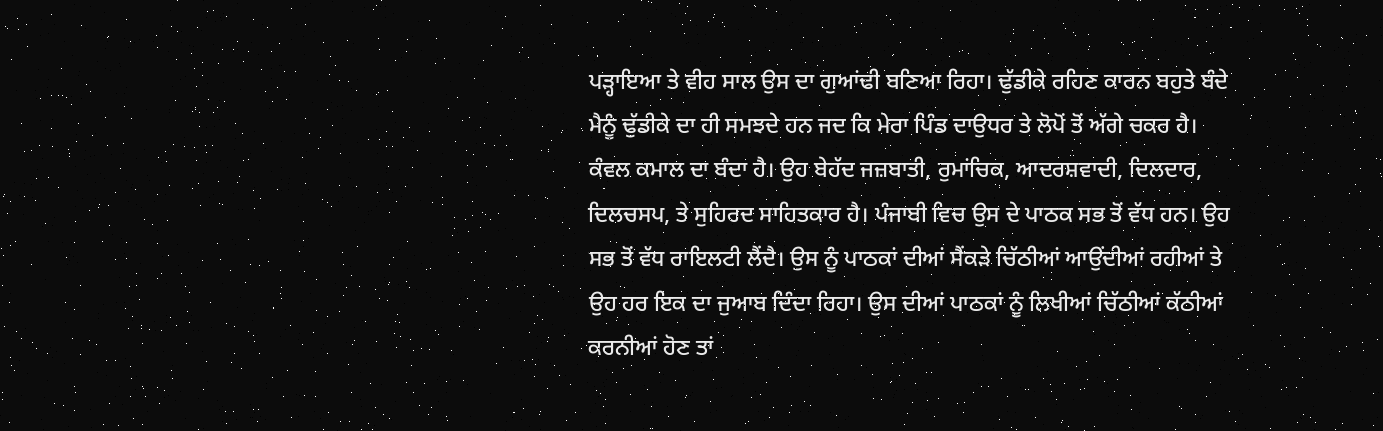ਪੜ੍ਹਾਇਆ ਤੇ ਵੀਹ ਸਾਲ ਉਸ ਦਾ ਗੁਆਂਢੀ ਬਣਿਆ ਰਿਹਾ। ਢੁੱਡੀਕੇ ਰਹਿਣ ਕਾਰਨ ਬਹੁਤੇ ਬੰਦੇ ਮੈਨੂੰ ਢੁੱਡੀਕੇ ਦਾ ਹੀ ਸਮਝਦੇ ਹਨ ਜਦ ਕਿ ਮੇਰਾ ਪਿੰਡ ਦਾਉਧਰ ਤੇ ਲੋਪੋਂ ਤੋਂ ਅੱਗੇ ਚਕਰ ਹੈ।
ਕੰਵਲ ਕਮਾਲ ਦਾ ਬੰਦਾ ਹੈ। ਉਹ ਬੇਹੱਦ ਜਜ਼ਬਾਤੀ, ਰੁਮਾਂਚਿਕ, ਆਦਰਸ਼ਵਾਦੀ, ਦਿਲਦਾਰ, ਦਿਲਚਸਪ, ਤੇ ਸੁਹਿਰਦ ਸਾਹਿਤਕਾਰ ਹੈ। ਪੰਜਾਬੀ ਵਿਚ ਉਸ ਦੇ ਪਾਠਕ ਸਭ ਤੋਂ ਵੱਧ ਹਨ। ਉਹ ਸਭ ਤੋਂ ਵੱਧ ਰਾਇਲਟੀ ਲੈਂਦੈ। ਉਸ ਨੂੰ ਪਾਠਕਾਂ ਦੀਆਂ ਸੈਂਕੜੇ ਚਿੱਠੀਆਂ ਆਉਂਦੀਆਂ ਰਹੀਆਂ ਤੇ ਉਹ ਹਰ ਇਕ ਦਾ ਜੁਆਬ ਦਿੰਦਾ ਰਿਹਾ। ਉਸ ਦੀਆਂ ਪਾਠਕਾਂ ਨੂੰ ਲਿਖੀਆਂ ਚਿੱਠੀਆਂ ਕੱਠੀਆਂ ਕਰਨੀਆਂ ਹੋਣ ਤਾਂ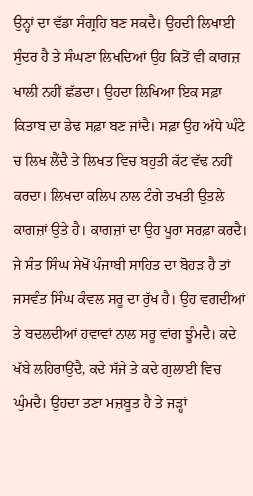ਉਨ੍ਹਾਂ ਦਾ ਵੱਡਾ ਸੰਗ੍ਰਹਿ ਬਣ ਸਕਦੈ। ਉਹਦੀ ਲਿਖਾਈ ਸੁੰਦਰ ਹੈ ਤੇ ਸੰਘਣਾ ਲਿਖਦਿਆਂ ਉਹ ਕਿਤੋਂ ਵੀ ਕਾਗਜ਼ ਖਾਲੀ ਨਹੀਂ ਛੱਡਦਾ। ਉਹਦਾ ਲਿਖਿਆ ਇਕ ਸਫ਼ਾ ਕਿਤਾਬ ਦਾ ਡੇਢ ਸਫ਼ਾ ਬਣ ਜਾਂਦੈ। ਸਫ਼ਾ ਉਹ ਅੱਧੇ ਘੰਟੇ ਚ ਲਿਖ ਲੈਂਦੈ ਤੇ ਲਿਖਤ ਵਿਚ ਬਹੁਤੀ ਕੱਟ ਵੱਢ ਨਹੀਂ ਕਰਦਾ। ਲਿਖਦਾ ਕਲਿਪ ਨਾਲ ਟੰਗੇ ਤਖਤੀ ਉਤਲੇ ਕਾਗਜ਼ਾਂ ਉਤੇ ਹੈ। ਕਾਗਜ਼ਾਂ ਦਾ ਉਹ ਪੂਰਾ ਸਰਫ਼ਾ ਕਰਦੈ।
ਜੇ ਸੰਤ ਸਿੰਘ ਸੇਖੋਂ ਪੰਜਾਬੀ ਸਾਹਿਤ ਦਾ ਬੋਹੜ ਹੈ ਤਾਂ ਜਸਵੰਤ ਸਿੰਘ ਕੰਵਲ ਸਰੂ ਦਾ ਰੁੱਖ ਹੈ। ਉਹ ਵਗਦੀਆਂ ਤੇ ਬਦਲਦੀਆਂ ਹਵਾਵਾਂ ਨਾਲ ਸਰੂ ਵਾਂਗ ਝੂੰਮਦੈ। ਕਦੇ ਖੱਬੇ ਲਹਿਰਾਉਂਦੈ, ਕਦੇ ਸੱਜੇ ਤੇ ਕਦੇ ਗੁਲਾਈ ਵਿਚ ਘੁੰਮਦੈ। ਉਹਦਾ ਤਣਾ ਮਜ਼ਬੂਤ ਹੈ ਤੇ ਜੜ੍ਹਾਂ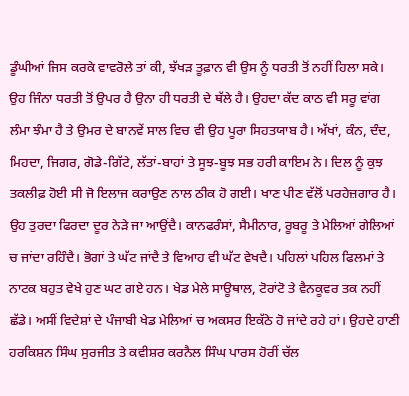ਡੂੰਘੀਆਂ ਜਿਸ ਕਰਕੇ ਵਾਵਰੋਲੇ ਤਾਂ ਕੀ, ਝੱਖੜ ਤੂਫ਼ਾਨ ਵੀ ਉਸ ਨੂੰ ਧਰਤੀ ਤੋਂ ਨਹੀਂ ਹਿਲਾ ਸਕੇ। ਉਹ ਜਿੰਨਾ ਧਰਤੀ ਤੋਂ ਉਪਰ ਹੈ ਉਨਾ ਹੀ ਧਰਤੀ ਦੇ ਥੱਲੇ ਹੈ। ਉਹਦਾ ਕੱਦ ਕਾਠ ਵੀ ਸਰੂ ਵਾਂਗ ਲੰਮਾ ਝੰਮਾ ਹੈ ਤੇ ਉਮਰ ਦੇ ਬਾਨਵੇਂ ਸਾਲ ਵਿਚ ਵੀ ਉਹ ਪੂਰਾ ਸਿਹਤਯਾਬ ਹੈ। ਅੱਖਾਂ, ਕੰਨ, ਦੰਦ, ਮਿਹਦਾ, ਜਿਗਰ, ਗੋਡੇ-ਗਿੱਟੇ, ਲੱਤਾਂ-ਬਾਹਾਂ ਤੇ ਸੂਝ-ਬੂਝ ਸਭ ਹਰੀ ਕਾਇਮ ਨੇ। ਦਿਲ ਨੂੰ ਕੁਝ ਤਕਲੀਫ਼ ਹੋਈ ਸੀ ਜੋ ਇਲਾਜ ਕਰਾਉਣ ਨਾਲ ਠੀਕ ਹੋ ਗਈ। ਖਾਣ ਪੀਣ ਵੱਲੋਂ ਪਰਹੇਜ਼ਗਾਰ ਹੈ।
ਉਹ ਤੁਰਦਾ ਫਿਰਦਾ ਦੂਰ ਨੇੜੇ ਜਾ ਆਉਂਦੈ। ਕਾਨਫਰੰਸਾਂ, ਸੈਮੀਨਾਰ, ਰੂਬਰੂ ਤੇ ਮੇਲਿਆਂ ਗੇਲਿਆਂ ਚ ਜਾਂਦਾ ਰਹਿੰਦੈ। ਭੋਗਾਂ ਤੇ ਘੱਟ ਜਾਂਦੈ ਤੇ ਵਿਆਹ ਵੀ ਘੱਟ ਵੇਖਦੈ। ਪਹਿਲਾਂ ਪਹਿਲ ਫਿਲਮਾਂ ਤੇ ਨਾਟਕ ਬਹੁਤ ਵੇਖੇ ਹੁਣ ਘਟ ਗਏ ਹਨ। ਖੇਡ ਮੇਲੇ ਸਾਊਥਾਲ, ਟੋਰਾਂਟੋ ਤੇ ਵੈਨਕੂਵਰ ਤਕ ਨਹੀਂ ਛੱਡੇ। ਅਸੀਂ ਵਿਦੇਸ਼ਾਂ ਦੇ ਪੰਜਾਬੀ ਖੇਡ ਮੇਲਿਆਂ ਚ ਅਕਸਰ ਇਕੱਠੇ ਹੋ ਜਾਂਦੇ ਰਹੇ ਹਾਂ। ਉਹਦੇ ਹਾਣੀ ਹਰਕਿਸ਼ਨ ਸਿੰਘ ਸੁਰਜੀਤ ਤੇ ਕਵੀਸ਼ਰ ਕਰਨੈਲ ਸਿੰਘ ਪਾਰਸ ਹੋਰੀਂ ਚੱਲ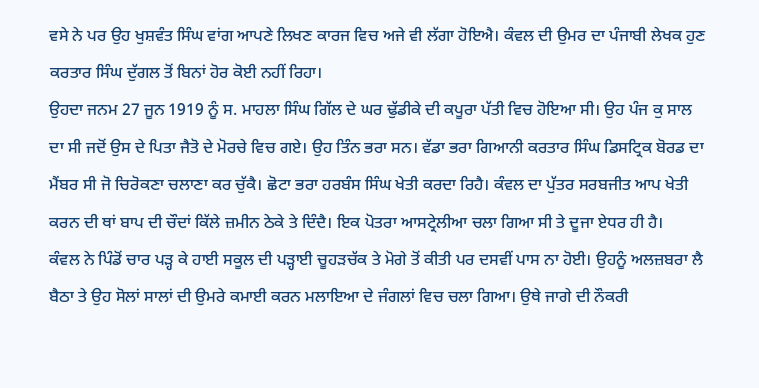ਵਸੇ ਨੇ ਪਰ ਉਹ ਖੁਸ਼ਵੰਤ ਸਿੰਘ ਵਾਂਗ ਆਪਣੇ ਲਿਖਣ ਕਾਰਜ ਵਿਚ ਅਜੇ ਵੀ ਲੱਗਾ ਹੋਇਐ। ਕੰਵਲ ਦੀ ਉਮਰ ਦਾ ਪੰਜਾਬੀ ਲੇਖਕ ਹੁਣ ਕਰਤਾਰ ਸਿੰਘ ਦੁੱਗਲ ਤੋਂ ਬਿਨਾਂ ਹੋਰ ਕੋਈ ਨਹੀਂ ਰਿਹਾ।
ਉਹਦਾ ਜਨਮ 27 ਜੂਨ 1919 ਨੂੰ ਸ. ਮਾਹਲਾ ਸਿੰਘ ਗਿੱਲ ਦੇ ਘਰ ਢੁੱਡੀਕੇ ਦੀ ਕਪੂਰਾ ਪੱਤੀ ਵਿਚ ਹੋਇਆ ਸੀ। ਉਹ ਪੰਜ ਕੁ ਸਾਲ ਦਾ ਸੀ ਜਦੋਂ ਉਸ ਦੇ ਪਿਤਾ ਜੈਤੋ ਦੇ ਮੋਰਚੇ ਵਿਚ ਗਏ। ਉਹ ਤਿੰਨ ਭਰਾ ਸਨ। ਵੱਡਾ ਭਰਾ ਗਿਆਨੀ ਕਰਤਾਰ ਸਿੰਘ ਡਿਸਟ੍ਰਿਕ ਬੋਰਡ ਦਾ ਮੈਂਬਰ ਸੀ ਜੋ ਚਿਰੋਕਣਾ ਚਲਾਣਾ ਕਰ ਚੁੱਕੈ। ਛੋਟਾ ਭਰਾ ਹਰਬੰਸ ਸਿੰਘ ਖੇਤੀ ਕਰਦਾ ਰਿਹੈ। ਕੰਵਲ ਦਾ ਪੁੱਤਰ ਸਰਬਜੀਤ ਆਪ ਖੇਤੀ ਕਰਨ ਦੀ ਥਾਂ ਬਾਪ ਦੀ ਚੌਦਾਂ ਕਿੱਲੇ ਜ਼ਮੀਨ ਠੇਕੇ ਤੇ ਦਿੰਦੈ। ਇਕ ਪੋਤਰਾ ਆਸਟ੍ਰੇਲੀਆ ਚਲਾ ਗਿਆ ਸੀ ਤੇ ਦੂਜਾ ਏਧਰ ਹੀ ਹੈ।
ਕੰਵਲ ਨੇ ਪਿੰਡੋਂ ਚਾਰ ਪੜ੍ਹ ਕੇ ਹਾਈ ਸਕੂਲ ਦੀ ਪੜ੍ਹਾਈ ਚੂਹੜਚੱਕ ਤੇ ਮੋਗੇ ਤੋਂ ਕੀਤੀ ਪਰ ਦਸਵੀਂ ਪਾਸ ਨਾ ਹੋਈ। ਉਹਨੂੰ ਅਲਜ਼ਬਰਾ ਲੈ ਬੈਠਾ ਤੇ ਉਹ ਸੋਲਾਂ ਸਾਲਾਂ ਦੀ ਉਮਰੇ ਕਮਾਈ ਕਰਨ ਮਲਾਇਆ ਦੇ ਜੰਗਲਾਂ ਵਿਚ ਚਲਾ ਗਿਆ। ਉਥੇ ਜਾਗੇ ਦੀ ਨੌਕਰੀ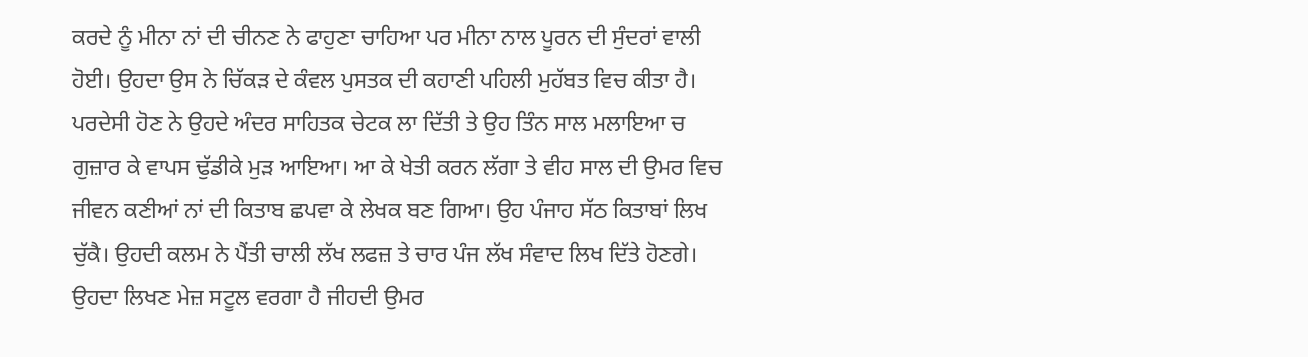ਕਰਦੇ ਨੂੰ ਮੀਨਾ ਨਾਂ ਦੀ ਚੀਨਣ ਨੇ ਫਾਹੁਣਾ ਚਾਹਿਆ ਪਰ ਮੀਨਾ ਨਾਲ ਪੂਰਨ ਦੀ ਸੁੰਦਰਾਂ ਵਾਲੀ ਹੋਈ। ਉਹਦਾ ਉਸ ਨੇ ਚਿੱਕੜ ਦੇ ਕੰਵਲ ਪੁਸਤਕ ਦੀ ਕਹਾਣੀ ਪਹਿਲੀ ਮੁਹੱਬਤ ਵਿਚ ਕੀਤਾ ਹੈ। ਪਰਦੇਸੀ ਹੋਣ ਨੇ ਉਹਦੇ ਅੰਦਰ ਸਾਹਿਤਕ ਚੇਟਕ ਲਾ ਦਿੱਤੀ ਤੇ ਉਹ ਤਿੰਨ ਸਾਲ ਮਲਾਇਆ ਚ ਗੁਜ਼ਾਰ ਕੇ ਵਾਪਸ ਢੁੱਡੀਕੇ ਮੁੜ ਆਇਆ। ਆ ਕੇ ਖੇਤੀ ਕਰਨ ਲੱਗਾ ਤੇ ਵੀਹ ਸਾਲ ਦੀ ਉਮਰ ਵਿਚ ਜੀਵਨ ਕਣੀਆਂ ਨਾਂ ਦੀ ਕਿਤਾਬ ਛਪਵਾ ਕੇ ਲੇਖਕ ਬਣ ਗਿਆ। ਉਹ ਪੰਜਾਹ ਸੱਠ ਕਿਤਾਬਾਂ ਲਿਖ ਚੁੱਕੈ। ਉਹਦੀ ਕਲਮ ਨੇ ਪੈਂਤੀ ਚਾਲੀ ਲੱਖ ਲਫਜ਼ ਤੇ ਚਾਰ ਪੰਜ ਲੱਖ ਸੰਵਾਦ ਲਿਖ ਦਿੱਤੇ ਹੋਣਗੇ।
ਉਹਦਾ ਲਿਖਣ ਮੇਜ਼ ਸਟੂਲ ਵਰਗਾ ਹੈ ਜੀਹਦੀ ਉਮਰ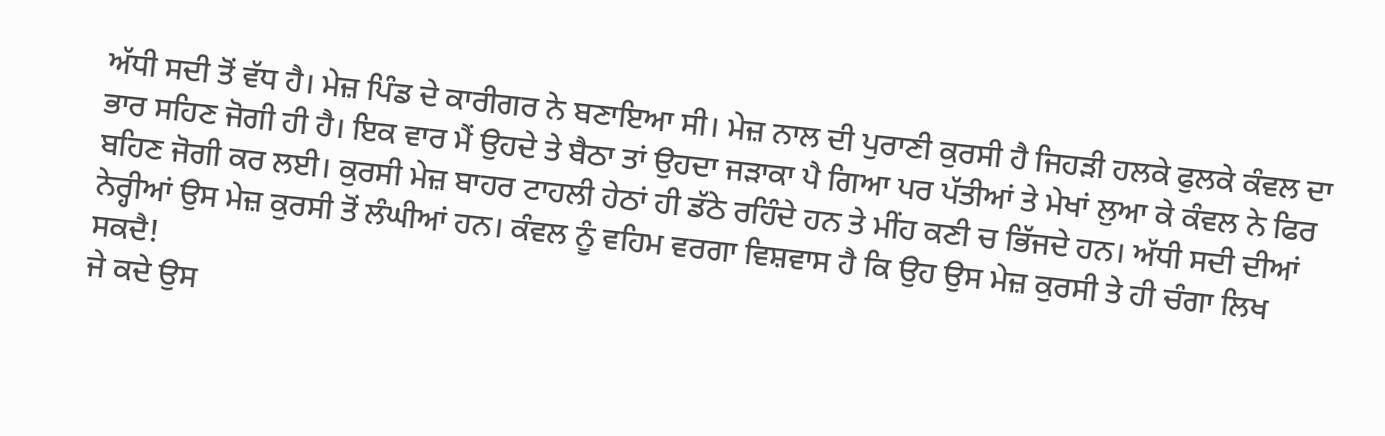ਅੱਧੀ ਸਦੀ ਤੋਂ ਵੱਧ ਹੈ। ਮੇਜ਼ ਪਿੰਡ ਦੇ ਕਾਰੀਗਰ ਨੇ ਬਣਾਇਆ ਸੀ। ਮੇਜ਼ ਨਾਲ ਦੀ ਪੁਰਾਣੀ ਕੁਰਸੀ ਹੈ ਜਿਹੜੀ ਹਲਕੇ ਫੁਲਕੇ ਕੰਵਲ ਦਾ ਭਾਰ ਸਹਿਣ ਜੋਗੀ ਹੀ ਹੈ। ਇਕ ਵਾਰ ਮੈਂ ਉਹਦੇ ਤੇ ਬੈਠਾ ਤਾਂ ਉਹਦਾ ਜੜਾਕਾ ਪੈ ਗਿਆ ਪਰ ਪੱਤੀਆਂ ਤੇ ਮੇਖਾਂ ਲੁਆ ਕੇ ਕੰਵਲ ਨੇ ਫਿਰ ਬਹਿਣ ਜੋਗੀ ਕਰ ਲਈ। ਕੁਰਸੀ ਮੇਜ਼ ਬਾਹਰ ਟਾਹਲੀ ਹੇਠਾਂ ਹੀ ਡੱਠੇ ਰਹਿੰਦੇ ਹਨ ਤੇ ਮੀਂਹ ਕਣੀ ਚ ਭਿੱਜਦੇ ਹਨ। ਅੱਧੀ ਸਦੀ ਦੀਆਂ ਨੇਰ੍ਹੀਆਂ ਉਸ ਮੇਜ਼ ਕੁਰਸੀ ਤੋਂ ਲੰਘੀਆਂ ਹਨ। ਕੰਵਲ ਨੂੰ ਵਹਿਮ ਵਰਗਾ ਵਿਸ਼ਵਾਸ ਹੈ ਕਿ ਉਹ ਉਸ ਮੇਜ਼ ਕੁਰਸੀ ਤੇ ਹੀ ਚੰਗਾ ਲਿਖ ਸਕਦੈ!
ਜੇ ਕਦੇ ਉਸ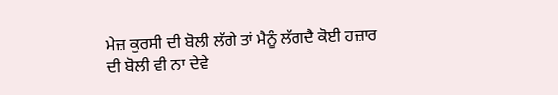ਮੇਜ਼ ਕੁਰਸੀ ਦੀ ਬੋਲੀ ਲੱਗੇ ਤਾਂ ਮੈਨੂੰ ਲੱਗਦੈ ਕੋਈ ਹਜ਼ਾਰ ਦੀ ਬੋਲੀ ਵੀ ਨਾ ਦੇਵੇ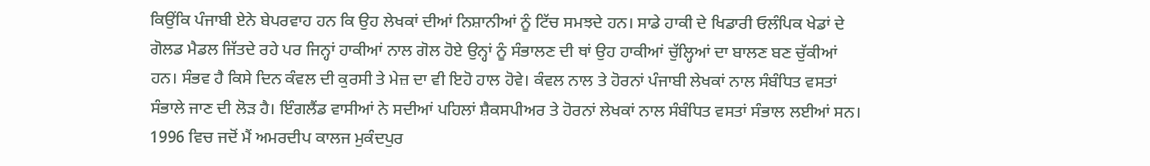ਕਿਉਂਕਿ ਪੰਜਾਬੀ ਏਨੇ ਬੇਪਰਵਾਹ ਹਨ ਕਿ ਉਹ ਲੇਖਕਾਂ ਦੀਆਂ ਨਿਸ਼ਾਨੀਆਂ ਨੂੰ ਟਿੱਚ ਸਮਝਦੇ ਹਨ। ਸਾਡੇ ਹਾਕੀ ਦੇ ਖਿਡਾਰੀ ਓਲੰਪਿਕ ਖੇਡਾਂ ਦੇ ਗੋਲਡ ਮੈਡਲ ਜਿੱਤਦੇ ਰਹੇ ਪਰ ਜਿਨ੍ਹਾਂ ਹਾਕੀਆਂ ਨਾਲ ਗੋਲ ਹੋਏ ਉਨ੍ਹਾਂ ਨੂੰ ਸੰਭਾਲਣ ਦੀ ਥਾਂ ਉਹ ਹਾਕੀਆਂ ਚੁੱਲ੍ਹਿਆਂ ਦਾ ਬਾਲਣ ਬਣ ਚੁੱਕੀਆਂ ਹਨ। ਸੰਭਵ ਹੈ ਕਿਸੇ ਦਿਨ ਕੰਵਲ ਦੀ ਕੁਰਸੀ ਤੇ ਮੇਜ਼ ਦਾ ਵੀ ਇਹੋ ਹਾਲ ਹੋਵੇ। ਕੰਵਲ ਨਾਲ ਤੇ ਹੋਰਨਾਂ ਪੰਜਾਬੀ ਲੇਖਕਾਂ ਨਾਲ ਸੰਬੰਧਿਤ ਵਸਤਾਂ ਸੰਭਾਲੇ ਜਾਣ ਦੀ ਲੋੜ ਹੈ। ਇੰਗਲੈਂਡ ਵਾਸੀਆਂ ਨੇ ਸਦੀਆਂ ਪਹਿਲਾਂ ਸ਼ੈਕਸਪੀਅਰ ਤੇ ਹੋਰਨਾਂ ਲੇਖਕਾਂ ਨਾਲ ਸੰਬੰਧਿਤ ਵਸਤਾਂ ਸੰਭਾਲ ਲਈਆਂ ਸਨ।
1996 ਵਿਚ ਜਦੋਂ ਮੈਂ ਅਮਰਦੀਪ ਕਾਲਜ ਮੁਕੰਦਪੁਰ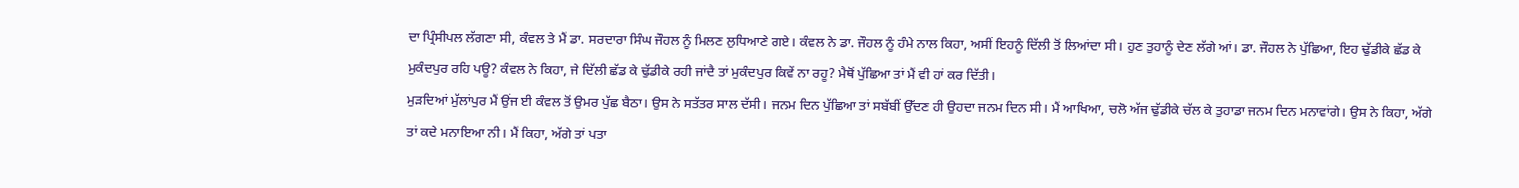ਦਾ ਪ੍ਰਿੰਸੀਪਲ ਲੱਗਣਾ ਸੀ, ਕੰਵਲ ਤੇ ਮੈਂ ਡਾ. ਸਰਦਾਰਾ ਸਿੰਘ ਜੌਹਲ ਨੂੰ ਮਿਲਣ ਲੁਧਿਆਣੇ ਗਏ। ਕੰਵਲ ਨੇ ਡਾ. ਜੌਹਲ ਨੂੰ ਹੰਮੇ ਨਾਲ ਕਿਹਾ, ਅਸੀਂ ਇਹਨੂੰ ਦਿੱਲੀ ਤੋਂ ਲਿਆਂਦਾ ਸੀ। ਹੁਣ ਤੁਹਾਨੂੰ ਦੇਣ ਲੱਗੇ ਆਂ। ਡਾ. ਜੌਹਲ ਨੇ ਪੁੱਛਿਆ, ਇਹ ਢੁੱਡੀਕੇ ਛੱਡ ਕੇ ਮੁਕੰਦਪੁਰ ਰਹਿ ਪਊ? ਕੰਵਲ ਨੇ ਕਿਹਾ, ਜੇ ਦਿੱਲੀ ਛੱਡ ਕੇ ਢੁੱਡੀਕੇ ਰਹੀ ਜਾਂਦੈ ਤਾਂ ਮੁਕੰਦਪੁਰ ਕਿਵੇਂ ਨਾ ਰਹੂ? ਮੈਥੋਂ ਪੁੱਛਿਆ ਤਾਂ ਮੈਂ ਵੀ ਹਾਂ ਕਰ ਦਿੱਤੀ।
ਮੁੜਦਿਆਂ ਮੁੱਲਾਂਪੁਰ ਮੈਂ ਉਂਜ ਈ ਕੰਵਲ ਤੋਂ ਉਮਰ ਪੁੱਛ ਬੈਠਾ। ਉਸ ਨੇ ਸਤੱਤਰ ਸਾਲ ਦੱਸੀ। ਜਨਮ ਦਿਨ ਪੁੱਛਿਆ ਤਾਂ ਸਬੱਬੀਂ ਉੱਦਣ ਹੀ ਉਹਦਾ ਜਨਮ ਦਿਨ ਸੀ। ਮੈਂ ਆਖਿਆ, ਚਲੋ ਅੱਜ ਢੁੱਡੀਕੇ ਚੱਲ ਕੇ ਤੁਹਾਡਾ ਜਨਮ ਦਿਨ ਮਨਾਵਾਂਗੇ। ਉਸ ਨੇ ਕਿਹਾ, ਅੱਗੇ ਤਾਂ ਕਦੇ ਮਨਾਇਆ ਨੀ। ਮੈਂ ਕਿਹਾ, ਅੱਗੇ ਤਾਂ ਪਤਾ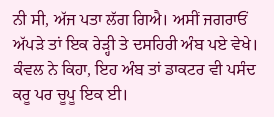ਨੀ ਸੀ, ਅੱਜ ਪਤਾ ਲੱਗ ਗਿਐ। ਅਸੀਂ ਜਗਰਾਓਂ ਅੱਪੜੇ ਤਾਂ ਇਕ ਰੇੜ੍ਹੀ ਤੇ ਦਸਹਿਰੀ ਅੰਬ ਪਏ ਵੇਖੇ। ਕੰਵਲ ਨੇ ਕਿਹਾ, ਇਹ ਅੰਬ ਤਾਂ ਡਾਕਟਰ ਵੀ ਪਸੰਦ ਕਰੂ ਪਰ ਚੂਪੂ ਇਕ ਈ।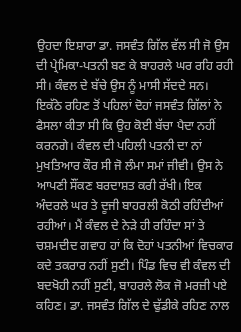ਉਹਦਾ ਇਸ਼ਾਰਾ ਡਾ. ਜਸਵੰਤ ਗਿੱਲ ਵੱਲ ਸੀ ਜੋ ਉਸ ਦੀ ਪ੍ਰੇਮਿਕਾ-ਪਤਨੀ ਬਣ ਕੇ ਬਾਹਰਲੇ ਘਰ ਰਹਿ ਰਹੀ ਸੀ। ਕੰਵਲ ਦੇ ਬੱਚੇ ਉਸ ਨੂੰ ਮਾਸੀ ਸੱਦਦੇ ਸਨ।
ਇਕੱਠੇ ਰਹਿਣ ਤੋਂ ਪਹਿਲਾਂ ਦੋਹਾਂ ਜਸਵੰਤ ਗਿੱਲਾਂ ਨੇ ਫੈਸਲਾ ਕੀਤਾ ਸੀ ਕਿ ਉਹ ਕੋਈ ਬੱਚਾ ਪੈਦਾ ਨਹੀਂ ਕਰਨਗੇ। ਕੰਵਲ ਦੀ ਪਹਿਲੀ ਪਤਨੀ ਦਾ ਨਾਂ ਮੁਖਤਿਆਰ ਕੌਰ ਸੀ ਜੋ ਲੰਮਾ ਸਮਾਂ ਜੀਵੀ। ਉਸ ਨੇ ਆਪਣੀ ਸੌਂਕਣ ਬਰਦਾਸ਼ਤ ਕਰੀ ਰੱਖੀ। ਇਕ ਅੰਦਰਲੇ ਘਰ ਤੇ ਦੂਜੀ ਬਾਹਰਲੀ ਕੋਠੀ ਰਹਿੰਦੀਆਂ ਰਹੀਆਂ। ਮੈਂ ਕੰਵਲ ਦੇ ਨੇੜੇ ਹੀ ਰਹਿੰਦਾ ਸਾਂ ਤੇ ਚਸ਼ਮਦੀਦ ਗਵਾਹ ਹਾਂ ਕਿ ਦੋਹਾਂ ਪਤਨੀਆਂ ਵਿਚਕਾਰ ਕਦੇ ਤਕਰਾਰ ਨਹੀਂ ਸੁਣੀ। ਪਿੰਡ ਵਿਚ ਵੀ ਕੰਵਲ ਦੀ ਬਦਖੋਹੀ ਨਹੀਂ ਸੁਣੀ, ਬਾਹਰਲੇ ਲੋਕ ਜੋ ਮਰਜ਼ੀ ਪਏ ਕਹਿਣ। ਡਾ. ਜਸਵੰਤ ਗਿੱਲ ਦੇ ਢੁੱਡੀਕੇ ਰਹਿਣ ਨਾਲ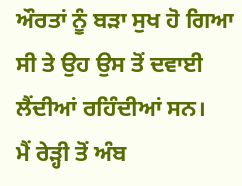ਔਰਤਾਂ ਨੂੰ ਬੜਾ ਸੁਖ ਹੋ ਗਿਆ ਸੀ ਤੇ ਉਹ ਉਸ ਤੋਂ ਦਵਾਈ ਲੈਂਦੀਆਂ ਰਹਿੰਦੀਆਂ ਸਨ।
ਮੈਂ ਰੇੜ੍ਹੀ ਤੋਂ ਅੰਬ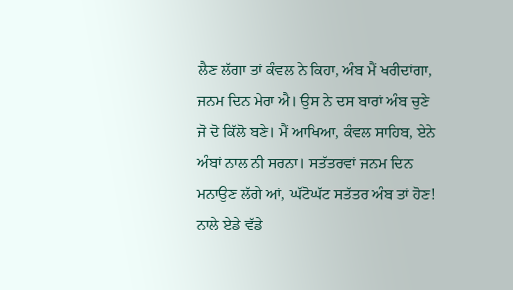ਲੈਣ ਲੱਗਾ ਤਾਂ ਕੰਵਲ ਨੇ ਕਿਹਾ, ਅੰਬ ਮੈਂ ਖਰੀਦਾਂਗਾ, ਜਨਮ ਦਿਨ ਮੇਰਾ ਐ। ਉਸ ਨੇ ਦਸ ਬਾਰਾਂ ਅੰਬ ਚੁਣੇ ਜੋ ਦੋ ਕਿੱਲੋ ਬਣੇ। ਮੈਂ ਆਖਿਆ, ਕੰਵਲ ਸਾਹਿਬ, ਏਨੇ ਅੰਬਾਂ ਨਾਲ ਨੀ ਸਰਨਾ। ਸਤੱਤਰਵਾਂ ਜਨਮ ਦਿਨ ਮਨਾਉਣ ਲੱਗੇ ਆਂ, ਘੱਟੋਘੱਟ ਸਤੱਤਰ ਅੰਬ ਤਾਂ ਹੋਣ! ਨਾਲੇ ਏਡੇ ਵੱਡੇ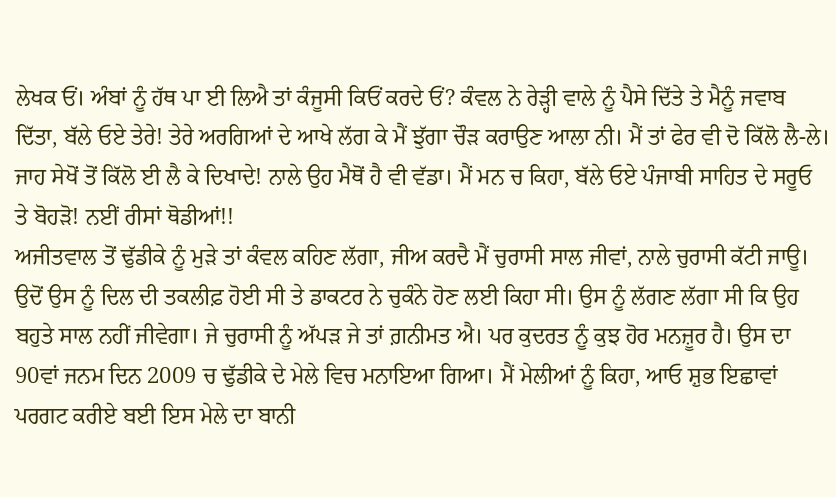ਲੇਖਕ ਓਂ। ਅੰਬਾਂ ਨੂੰ ਹੱਥ ਪਾ ਈ ਲਿਐ ਤਾਂ ਕੰਜੂਸੀ ਕਿਓਂ ਕਰਦੇ ਓਂ? ਕੰਵਲ ਨੇ ਰੇੜ੍ਹੀ ਵਾਲੇ ਨੂੰ ਪੈਸੇ ਦਿੱਤੇ ਤੇ ਮੈਨੂੰ ਜਵਾਬ ਦਿੱਤਾ, ਬੱਲੇ ਓਏ ਤੇਰੇ! ਤੇਰੇ ਅਰਗਿਆਂ ਦੇ ਆਖੇ ਲੱਗ ਕੇ ਮੈਂ ਝੁੱਗਾ ਚੌੜ ਕਰਾਉਣ ਆਲਾ ਨੀ। ਮੈਂ ਤਾਂ ਫੇਰ ਵੀ ਦੋ ਕਿੱਲੋ ਲੈ-ਲੇ। ਜਾਹ ਸੇਖੋਂ ਤੋਂ ਕਿੱਲੋ ਈ ਲੈ ਕੇ ਦਿਖਾਦੇ! ਨਾਲੇ ਉਹ ਮੈਥੋਂ ਹੈ ਵੀ ਵੱਡਾ। ਮੈਂ ਮਨ ਚ ਕਿਹਾ, ਬੱਲੇ ਓਏ ਪੰਜਾਬੀ ਸਾਹਿਤ ਦੇ ਸਰੂਓ ਤੇ ਬੋਹੜੋ! ਨਈਂ ਰੀਸਾਂ ਥੋਡੀਆਂ!!
ਅਜੀਤਵਾਲ ਤੋਂ ਢੁੱਡੀਕੇ ਨੂੰ ਮੁੜੇ ਤਾਂ ਕੰਵਲ ਕਹਿਣ ਲੱਗਾ, ਜੀਅ ਕਰਦੈ ਮੈਂ ਚੁਰਾਸੀ ਸਾਲ ਜੀਵਾਂ, ਨਾਲੇ ਚੁਰਾਸੀ ਕੱਟੀ ਜਾਊ। ਉਦੋਂ ਉਸ ਨੂੰ ਦਿਲ ਦੀ ਤਕਲੀਫ਼ ਹੋਈ ਸੀ ਤੇ ਡਾਕਟਰ ਨੇ ਚੁਕੰਨੇ ਹੋਣ ਲਈ ਕਿਹਾ ਸੀ। ਉਸ ਨੂੰ ਲੱਗਣ ਲੱਗਾ ਸੀ ਕਿ ਉਹ ਬਹੁਤੇ ਸਾਲ ਨਹੀਂ ਜੀਵੇਗਾ। ਜੇ ਚੁਰਾਸੀ ਨੂੰ ਅੱਪੜ ਜੇ ਤਾਂ ਗ਼ਨੀਮਤ ਐ। ਪਰ ਕੁਦਰਤ ਨੂੰ ਕੁਝ ਹੋਰ ਮਨਜ਼ੂਰ ਹੈ। ਉਸ ਦਾ 90ਵਾਂ ਜਨਮ ਦਿਨ 2009 ਚ ਢੁੱਡੀਕੇ ਦੇ ਮੇਲੇ ਵਿਚ ਮਨਾਇਆ ਗਿਆ। ਮੈਂ ਮੇਲੀਆਂ ਨੂੰ ਕਿਹਾ, ਆਓ ਸ਼ੁਭ ਇਛਾਵਾਂ ਪਰਗਟ ਕਰੀਏ ਬਈ ਇਸ ਮੇਲੇ ਦਾ ਬਾਨੀ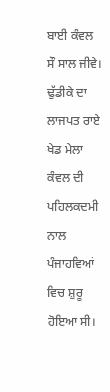ਬਾਈ ਕੰਵਲ ਸੌ ਸਾਲ ਜੀਵੇ। ਢੁੱਡੀਕੇ ਦਾ ਲਾਜਪਤ ਰਾਏ ਖੇਡ ਮੇਲਾ ਕੰਵਲ ਦੀ ਪਹਿਲਕਦਮੀ ਨਾਲ ਪੰਜਾਹਵਿਆਂ ਵਿਚ ਸ਼ੁਰੂ ਹੋਇਆ ਸੀ।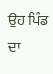ਉਹ ਪਿੰਡ ਦਾ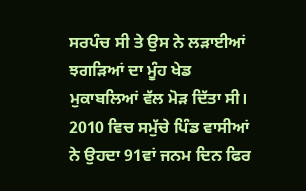ਸਰਪੰਚ ਸੀ ਤੇ ਉਸ ਨੇ ਲੜਾਈਆਂ ਝਗੜਿਆਂ ਦਾ ਮੂੰਹ ਖੇਡ ਮੁਕਾਬਲਿਆਂ ਵੱਲ ਮੋੜ ਦਿੱਤਾ ਸੀ। 2010 ਵਿਚ ਸਮੁੱਚੇ ਪਿੰਡ ਵਾਸੀਆਂ ਨੇ ਉਹਦਾ 91ਵਾਂ ਜਨਮ ਦਿਨ ਫਿਰ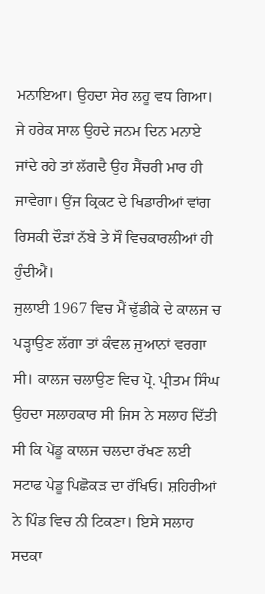ਮਨਾਇਆ। ਉਹਦਾ ਸੇਰ ਲਹੂ ਵਧ ਗਿਆ। ਜੇ ਹਰੇਕ ਸਾਲ ਉਹਦੇ ਜਨਮ ਦਿਨ ਮਨਾਏ ਜਾਂਦੇ ਰਹੇ ਤਾਂ ਲੱਗਦੈ ਉਹ ਸੈਂਚਰੀ ਮਾਰ ਹੀ ਜਾਵੇਗਾ। ਉਂਜ ਕ੍ਰਿਕਟ ਦੇ ਖਿਡਾਰੀਆਂ ਵਾਂਗ ਰਿਸਕੀ ਦੌੜਾਂ ਨੱਬੇ ਤੇ ਸੌ ਵਿਚਕਾਰਲੀਆਂ ਹੀ ਹੁੰਦੀਐਂ।
ਜੁਲਾਈ 1967 ਵਿਚ ਮੈਂ ਢੁੱਡੀਕੇ ਦੇ ਕਾਲਜ ਚ ਪੜ੍ਹਾਉਣ ਲੱਗਾ ਤਾਂ ਕੰਵਲ ਜੁਆਨਾਂ ਵਰਗਾ ਸੀ। ਕਾਲਜ ਚਲਾਉਣ ਵਿਚ ਪ੍ਰੋ. ਪ੍ਰੀਤਮ ਸਿੰਘ ਉਹਦਾ ਸਲਾਹਕਾਰ ਸੀ ਜਿਸ ਨੇ ਸਲਾਹ ਦਿੱਤੀ ਸੀ ਕਿ ਪੇਂਡੂ ਕਾਲਜ ਚਲਦਾ ਰੱਖਣ ਲਈ ਸਟਾਫ ਪੇਡੂ ਪਿਛੋਕੜ ਦਾ ਰੱਖਿਓ। ਸ਼ਹਿਰੀਆਂ ਨੇ ਪਿੰਡ ਵਿਚ ਨੀ ਟਿਕਣਾ। ਇਸੇ ਸਲਾਹ ਸਦਕਾ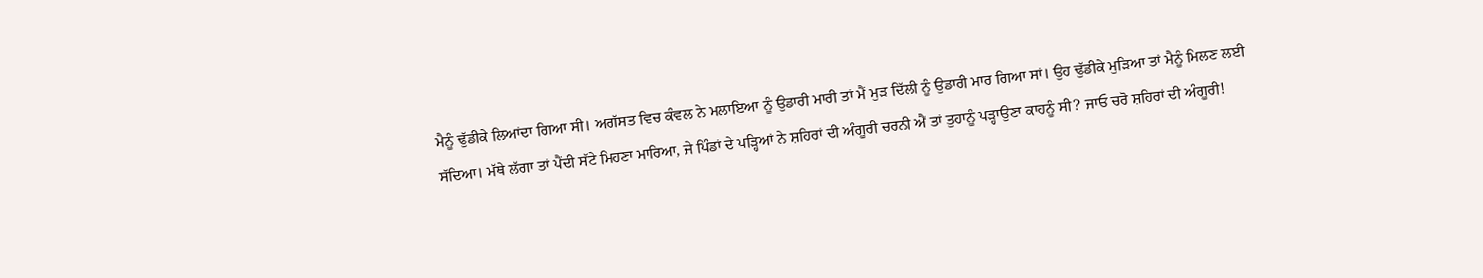ਮੈਨੂੰ ਢੁੱਡੀਕੇ ਲਿਆਂਦਾ ਗਿਆ ਸੀ। ਅਗੱਸਤ ਵਿਚ ਕੰਵਲ ਨੇ ਮਲਾਇਆ ਨੂੰ ਉਡਾਰੀ ਮਾਰੀ ਤਾਂ ਮੈਂ ਮੁੜ ਦਿੱਲੀ ਨੂੰ ਉਡਾਰੀ ਮਾਰ ਗਿਆ ਸਾਂ। ਉਹ ਢੁੱਡੀਕੇ ਮੁੜਿਆ ਤਾਂ ਮੈਨੂੰ ਮਿਲਣ ਲਈ ਸੱਦਿਆ। ਮੱਥੇ ਲੱਗਾ ਤਾਂ ਪੈਂਦੀ ਸੱਟੇ ਮਿਹਣਾ ਮਾਰਿਆ, ਜੇ ਪਿੰਡਾਂ ਦੇ ਪੜ੍ਹਿਆਂ ਨੇ ਸ਼ਹਿਰਾਂ ਦੀ ਅੰਗੂਰੀ ਚਰਨੀ ਐਂ ਤਾਂ ਤੁਹਾਨੂੰ ਪੜ੍ਹਾਉਣਾ ਕਾਹਨੂੰ ਸੀ? ਜਾਓ ਚਰੋ ਸ਼ਹਿਰਾਂ ਦੀ ਅੰਗੂਰੀ!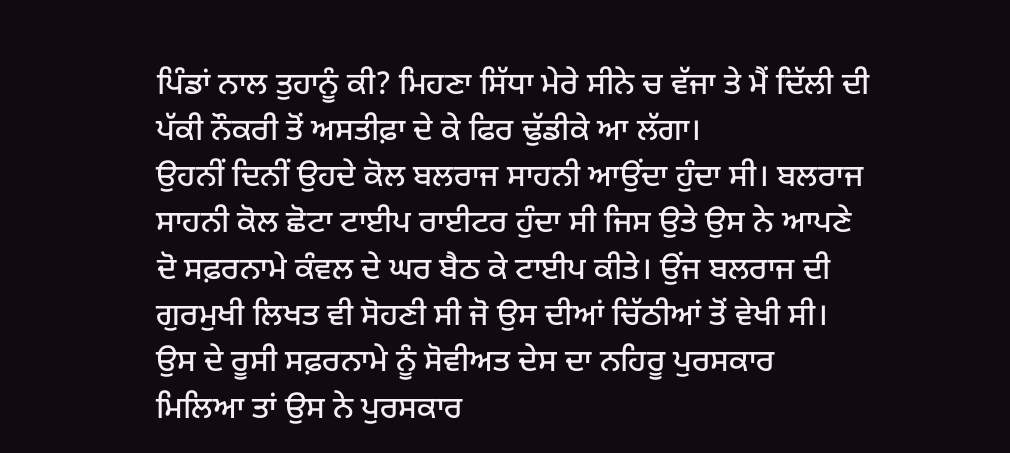ਪਿੰਡਾਂ ਨਾਲ ਤੁਹਾਨੂੰ ਕੀ? ਮਿਹਣਾ ਸਿੱਧਾ ਮੇਰੇ ਸੀਨੇ ਚ ਵੱਜਾ ਤੇ ਮੈਂ ਦਿੱਲੀ ਦੀ ਪੱਕੀ ਨੌਕਰੀ ਤੋਂ ਅਸਤੀਫ਼ਾ ਦੇ ਕੇ ਫਿਰ ਢੁੱਡੀਕੇ ਆ ਲੱਗਾ।
ਉਹਨੀਂ ਦਿਨੀਂ ਉਹਦੇ ਕੋਲ ਬਲਰਾਜ ਸਾਹਨੀ ਆਉਂਦਾ ਹੁੰਦਾ ਸੀ। ਬਲਰਾਜ ਸਾਹਨੀ ਕੋਲ ਛੋਟਾ ਟਾਈਪ ਰਾਈਟਰ ਹੁੰਦਾ ਸੀ ਜਿਸ ਉਤੇ ਉਸ ਨੇ ਆਪਣੇ ਦੋ ਸਫ਼ਰਨਾਮੇ ਕੰਵਲ ਦੇ ਘਰ ਬੈਠ ਕੇ ਟਾਈਪ ਕੀਤੇ। ਉਂਜ ਬਲਰਾਜ ਦੀ ਗੁਰਮੁਖੀ ਲਿਖਤ ਵੀ ਸੋਹਣੀ ਸੀ ਜੋ ਉਸ ਦੀਆਂ ਚਿੱਠੀਆਂ ਤੋਂ ਵੇਖੀ ਸੀ। ਉਸ ਦੇ ਰੂਸੀ ਸਫ਼ਰਨਾਮੇ ਨੂੰ ਸੋਵੀਅਤ ਦੇਸ ਦਾ ਨਹਿਰੂ ਪੁਰਸਕਾਰ ਮਿਲਿਆ ਤਾਂ ਉਸ ਨੇ ਪੁਰਸਕਾਰ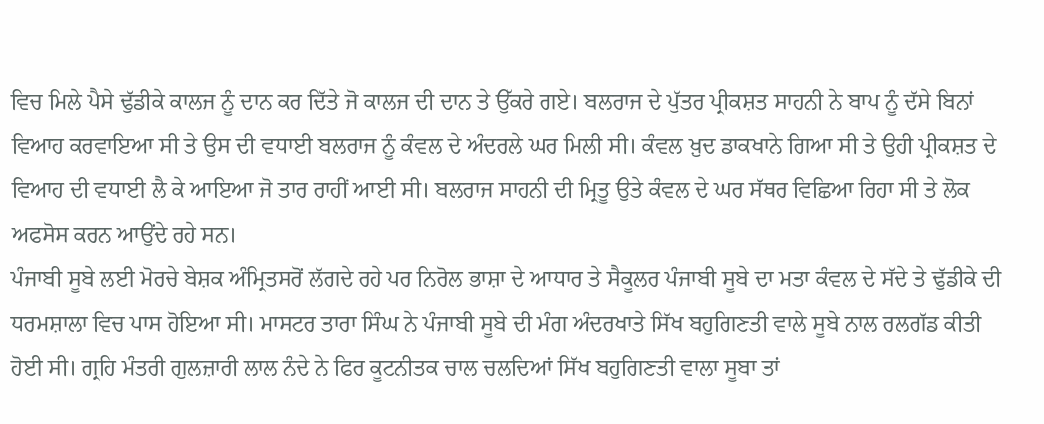ਵਿਚ ਮਿਲੇ ਪੈਸੇ ਢੁੱਡੀਕੇ ਕਾਲਜ ਨੂੰ ਦਾਨ ਕਰ ਦਿੱਤੇ ਜੋ ਕਾਲਜ ਦੀ ਦਾਨ ਤੇ ਉੱਕਰੇ ਗਏ। ਬਲਰਾਜ ਦੇ ਪੁੱਤਰ ਪ੍ਰੀਕਸ਼ਤ ਸਾਹਨੀ ਨੇ ਬਾਪ ਨੂੰ ਦੱਸੇ ਬਿਨਾਂ ਵਿਆਹ ਕਰਵਾਇਆ ਸੀ ਤੇ ਉਸ ਦੀ ਵਧਾਈ ਬਲਰਾਜ ਨੂੰ ਕੰਵਲ ਦੇ ਅੰਦਰਲੇ ਘਰ ਮਿਲੀ ਸੀ। ਕੰਵਲ ਖ਼ੁਦ ਡਾਕਖਾਨੇ ਗਿਆ ਸੀ ਤੇ ਉਹੀ ਪ੍ਰੀਕਸ਼ਤ ਦੇ ਵਿਆਹ ਦੀ ਵਧਾਈ ਲੈ ਕੇ ਆਇਆ ਜੋ ਤਾਰ ਰਾਹੀਂ ਆਈ ਸੀ। ਬਲਰਾਜ ਸਾਹਨੀ ਦੀ ਮ੍ਰਿਤੂ ਉਤੇ ਕੰਵਲ ਦੇ ਘਰ ਸੱਥਰ ਵਿਛਿਆ ਰਿਹਾ ਸੀ ਤੇ ਲੋਕ ਅਫਸੋਸ ਕਰਨ ਆਉਂਦੇ ਰਹੇ ਸਨ।
ਪੰਜਾਬੀ ਸੂਬੇ ਲਈ ਮੋਰਚੇ ਬੇਸ਼ਕ ਅੰਮ੍ਰਿਤਸਰੋਂ ਲੱਗਦੇ ਰਹੇ ਪਰ ਨਿਰੋਲ ਭਾਸ਼ਾ ਦੇ ਆਧਾਰ ਤੇ ਸੈਕੂਲਰ ਪੰਜਾਬੀ ਸੂਬੇ ਦਾ ਮਤਾ ਕੰਵਲ ਦੇ ਸੱਦੇ ਤੇ ਢੁੱਡੀਕੇ ਦੀ ਧਰਮਸ਼ਾਲਾ ਵਿਚ ਪਾਸ ਹੋਇਆ ਸੀ। ਮਾਸਟਰ ਤਾਰਾ ਸਿੰਘ ਨੇ ਪੰਜਾਬੀ ਸੂਬੇ ਦੀ ਮੰਗ ਅੰਦਰਖਾਤੇ ਸਿੱਖ ਬਹੁਗਿਣਤੀ ਵਾਲੇ ਸੂਬੇ ਨਾਲ ਰਲਗੱਡ ਕੀਤੀ ਹੋਈ ਸੀ। ਗ੍ਰਹਿ ਮੰਤਰੀ ਗੁਲਜ਼ਾਰੀ ਲਾਲ ਨੰਦੇ ਨੇ ਫਿਰ ਕੂਟਨੀਤਕ ਚਾਲ ਚਲਦਿਆਂ ਸਿੱਖ ਬਹੁਗਿਣਤੀ ਵਾਲਾ ਸੂਬਾ ਤਾਂ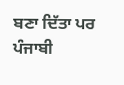ਬਣਾ ਦਿੱਤਾ ਪਰ ਪੰਜਾਬੀ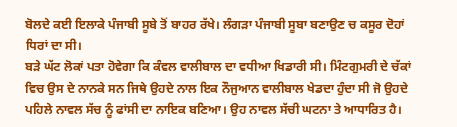ਬੋਲਦੇ ਕਈ ਇਲਾਕੇ ਪੰਜਾਬੀ ਸੂਬੇ ਤੋਂ ਬਾਹਰ ਰੱਖੇ। ਲੰਗੜਾ ਪੰਜਾਬੀ ਸੂਬਾ ਬਣਾਉਣ ਚ ਕਸੂਰ ਦੋਹਾਂ ਧਿਰਾਂ ਦਾ ਸੀ।
ਬੜੇ ਘੱਟ ਲੋਕਾਂ ਪਤਾ ਹੋਵੇਗਾ ਕਿ ਕੰਵਲ ਵਾਲੀਬਾਲ ਦਾ ਵਧੀਆ ਖਿਡਾਰੀ ਸੀ। ਮਿੰਟਗੁਮਰੀ ਦੇ ਚੱਕਾਂ ਵਿਚ ਉਸ ਦੇ ਨਾਨਕੇ ਸਨ ਜਿਥੇ ਉਹਦੇ ਨਾਲ ਇਕ ਨੌਜੁਆਨ ਵਾਲੀਬਾਲ ਖੇਡਦਾ ਹੁੰਦਾ ਸੀ ਜੋ ਉਹਦੇ ਪਹਿਲੇ ਨਾਵਲ ਸੱਚ ਨੂੰ ਫਾਂਸੀ ਦਾ ਨਾਇਕ ਬਣਿਆ। ਉਹ ਨਾਵਲ ਸੱਚੀ ਘਟਨਾ ਤੇ ਆਧਾਰਿਤ ਹੈ।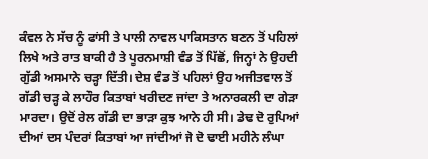ਕੰਵਲ ਨੇ ਸੱਚ ਨੂੰ ਫਾਂਸੀ ਤੇ ਪਾਲੀ ਨਾਵਲ ਪਾਕਿਸਤਾਨ ਬਣਨ ਤੋਂ ਪਹਿਲਾਂ ਲਿਖੇ ਅਤੇ ਰਾਤ ਬਾਕੀ ਹੈ ਤੇ ਪੂਰਨਮਾਸ਼ੀ ਵੰਡ ਤੋਂ ਪਿੱਛੋਂ, ਜਿਨ੍ਹਾਂ ਨੇ ਉਹਦੀ ਗੁੱਡੀ ਅਸਮਾਨੇ ਚੜ੍ਹਾ ਦਿੱਤੀ। ਦੇਸ਼ ਵੰਡ ਤੋਂ ਪਹਿਲਾਂ ਉਹ ਅਜੀਤਵਾਲ ਤੋਂ ਗੱਡੀ ਚੜ੍ਹ ਕੇ ਲਾਹੌਰ ਕਿਤਾਬਾਂ ਖਰੀਦਣ ਜਾਂਦਾ ਤੇ ਅਨਾਰਕਲੀ ਦਾ ਗੇੜਾ ਮਾਰਦਾ। ਉਦੋਂ ਰੇਲ ਗੱਡੀ ਦਾ ਭਾੜਾ ਕੁਝ ਆਨੇ ਹੀ ਸੀ। ਡੇਢ ਦੋ ਰੁਪਿਆਂ ਦੀਆਂ ਦਸ ਪੰਦਰਾਂ ਕਿਤਾਬਾਂ ਆ ਜਾਂਦੀਆਂ ਜੋ ਦੋ ਢਾਈ ਮਹੀਨੇ ਲੰਘਾ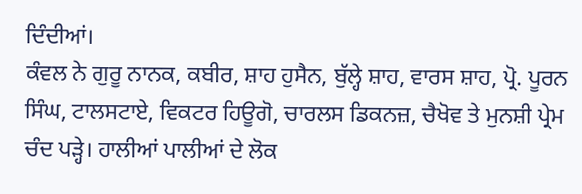ਦਿੰਦੀਆਂ।
ਕੰਵਲ ਨੇ ਗੁਰੂ ਨਾਨਕ, ਕਬੀਰ, ਸ਼ਾਹ ਹੁਸੈਨ, ਬੁੱਲ੍ਹੇ ਸ਼ਾਹ, ਵਾਰਸ ਸ਼ਾਹ, ਪ੍ਰੋ. ਪੂਰਨ ਸਿੰਘ, ਟਾਲਸਟਾਏ, ਵਿਕਟਰ ਹਿਊਗੋ, ਚਾਰਲਸ ਡਿਕਨਜ਼, ਚੈਖੋਵ ਤੇ ਮੁਨਸ਼ੀ ਪ੍ਰੇਮ ਚੰਦ ਪੜ੍ਹੇ। ਹਾਲੀਆਂ ਪਾਲੀਆਂ ਦੇ ਲੋਕ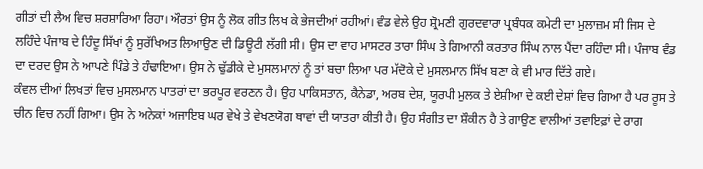ਗੀਤਾਂ ਦੀ ਲੈਅ ਵਿਚ ਸ਼ਰਸ਼ਾਰਿਆ ਰਿਹਾ। ਔਰਤਾਂ ਉਸ ਨੂੰ ਲੋਕ ਗੀਤ ਲਿਖ ਕੇ ਭੇਜਦੀਆਂ ਰਹੀਆਂ। ਵੰਡ ਵੇਲੇ ਉਹ ਸ਼੍ਰੋਮਣੀ ਗੁਰਦਵਾਰਾ ਪ੍ਰਬੰਧਕ ਕਮੇਟੀ ਦਾ ਮੁਲਾਜ਼ਮ ਸੀ ਜਿਸ ਦੇ ਲਹਿੰਦੇ ਪੰਜਾਬ ਦੇ ਹਿੰਦੂ ਸਿੱਖਾਂ ਨੂੰ ਸੁਰੱਖਿਅਤ ਲਿਆਉਣ ਦੀ ਡਿਊਟੀ ਲੱਗੀ ਸੀ। ਉਸ ਦਾ ਵਾਹ ਮਾਸਟਰ ਤਾਰਾ ਸਿੰਘ ਤੇ ਗਿਆਨੀ ਕਰਤਾਰ ਸਿੰਘ ਨਾਲ ਪੈਂਦਾ ਰਹਿੰਦਾ ਸੀ। ਪੰਜਾਬ ਵੰਡ ਦਾ ਦਰਦ ਉਸ ਨੇ ਆਪਣੇ ਪਿੰਡੇ ਤੇ ਹੰਢਾਇਆ। ਉਸ ਨੇ ਢੁੱਡੀਕੇ ਦੇ ਮੁਸਲਮਾਨਾਂ ਨੂੰ ਤਾਂ ਬਚਾ ਲਿਆ ਪਰ ਮੱਦੋਕੇ ਦੇ ਮੁਸਲਮਾਨ ਸਿੱਖ ਬਣਾ ਕੇ ਵੀ ਮਾਰ ਦਿੱਤੇ ਗਏ।
ਕੰਵਲ ਦੀਆਂ ਲਿਖਤਾਂ ਵਿਚ ਮੁਸਲਮਾਨ ਪਾਤਰਾਂ ਦਾ ਭਰਪੂਰ ਵਰਣਨ ਹੈ। ਉਹ ਪਾਕਿਸਤਾਨ, ਕੈਨੇਡਾ, ਅਰਬ ਦੇਸ਼, ਯੂਰਪੀ ਮੁਲਕ ਤੇ ਏਸ਼ੀਆ ਦੇ ਕਈ ਦੇਸ਼ਾਂ ਵਿਚ ਗਿਆ ਹੈ ਪਰ ਰੂਸ ਤੇ ਚੀਨ ਵਿਚ ਨਹੀਂ ਗਿਆ। ਉਸ ਨੇ ਅਨੇਕਾਂ ਅਜਾਇਬ ਘਰ ਵੇਖੇ ਤੇ ਵੇਖਣਯੋਗ ਥਾਵਾਂ ਦੀ ਯਾਤਰਾ ਕੀਤੀ ਹੈ। ਉਹ ਸੰਗੀਤ ਦਾ ਸ਼ੌਕੀਨ ਹੈ ਤੇ ਗਾਉਣ ਵਾਲੀਆਂ ਤਵਾਇਫ਼ਾਂ ਦੇ ਰਾਗ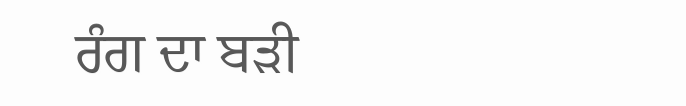ਰੰਗ ਦਾ ਬੜੀ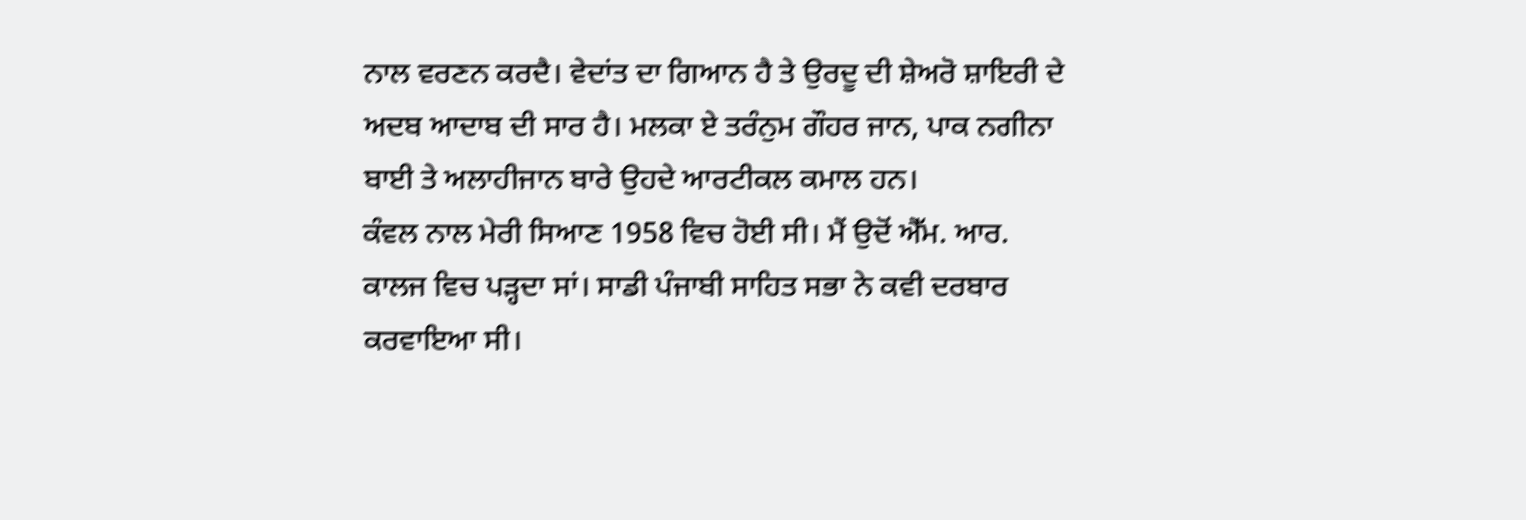ਨਾਲ ਵਰਣਨ ਕਰਦੈ। ਵੇਦਾਂਤ ਦਾ ਗਿਆਨ ਹੈ ਤੇ ਉਰਦੂ ਦੀ ਸ਼ੇਅਰੋ ਸ਼ਾਇਰੀ ਦੇ ਅਦਬ ਆਦਾਬ ਦੀ ਸਾਰ ਹੈ। ਮਲਕਾ ਏ ਤਰੰਨੁਮ ਗੌਹਰ ਜਾਨ, ਪਾਕ ਨਗੀਨਾ ਬਾਈ ਤੇ ਅਲਾਹੀਜਾਨ ਬਾਰੇ ਉਹਦੇ ਆਰਟੀਕਲ ਕਮਾਲ ਹਨ।
ਕੰਵਲ ਨਾਲ ਮੇਰੀ ਸਿਆਣ 1958 ਵਿਚ ਹੋਈ ਸੀ। ਮੈਂ ਉਦੋਂ ਐੱਮ. ਆਰ. ਕਾਲਜ ਵਿਚ ਪੜ੍ਹਦਾ ਸਾਂ। ਸਾਡੀ ਪੰਜਾਬੀ ਸਾਹਿਤ ਸਭਾ ਨੇ ਕਵੀ ਦਰਬਾਰ ਕਰਵਾਇਆ ਸੀ।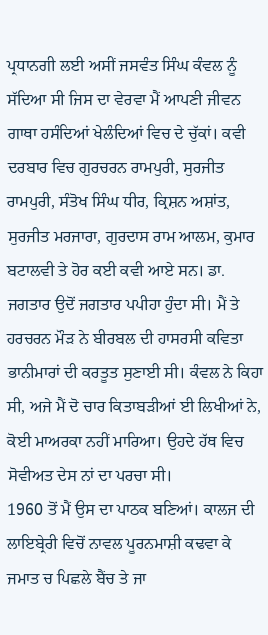ਪ੍ਰਧਾਨਗੀ ਲਈ ਅਸੀਂ ਜਸਵੰਤ ਸਿੰਘ ਕੰਵਲ ਨੂੰ ਸੱਦਿਆ ਸੀ ਜਿਸ ਦਾ ਵੇਰਵਾ ਮੈਂ ਆਪਣੀ ਜੀਵਨ ਗਾਥਾ ਹਸੰਦਿਆਂ ਖੇਲੰਦਿਆਂ ਵਿਚ ਦੇ ਚੁੱਕਾਂ। ਕਵੀ ਦਰਬਾਰ ਵਿਚ ਗੁਰਚਰਨ ਰਾਮਪੁਰੀ, ਸੁਰਜੀਤ ਰਾਮਪੁਰੀ, ਸੰਤੋਖ ਸਿੰਘ ਧੀਰ, ਕ੍ਰਿਸ਼ਨ ਅਸ਼ਾਂਤ, ਸੁਰਜੀਤ ਮਰਜਾਰਾ, ਗੁਰਦਾਸ ਰਾਮ ਆਲਮ, ਕੁਮਾਰ ਬਟਾਲਵੀ ਤੇ ਹੋਰ ਕਈ ਕਵੀ ਆਏ ਸਨ। ਡਾ. ਜਗਤਾਰ ਉਦੋਂ ਜਗਤਾਰ ਪਪੀਹਾ ਹੁੰਦਾ ਸੀ। ਮੈਂ ਤੇ ਹਰਚਰਨ ਮੌੜ ਨੇ ਬੀਰਬਲ ਦੀ ਹਾਸਰਸੀ ਕਵਿਤਾ ਭਾਨੀਮਾਰਾਂ ਦੀ ਕਰਤੂਤ ਸੁਣਾਈ ਸੀ। ਕੰਵਲ ਨੇ ਕਿਹਾ ਸੀ, ਅਜੇ ਮੈਂ ਦੋ ਚਾਰ ਕਿਤਾਬੜੀਆਂ ਈ ਲਿਖੀਆਂ ਨੇ, ਕੋਈ ਮਾਅਰਕਾ ਨਹੀਂ ਮਾਰਿਆ। ਉਹਦੇ ਹੱਥ ਵਿਚ ਸੋਵੀਅਤ ਦੇਸ ਨਾਂ ਦਾ ਪਰਚਾ ਸੀ।
1960 ਤੋਂ ਮੈਂ ਉਸ ਦਾ ਪਾਠਕ ਬਣਿਆਂ। ਕਾਲਜ ਦੀ ਲਾਇਬ੍ਰੇਰੀ ਵਿਚੋਂ ਨਾਵਲ ਪੂਰਨਮਾਸ਼ੀ ਕਢਵਾ ਕੇ ਜਮਾਤ ਚ ਪਿਛਲੇ ਬੈਂਚ ਤੇ ਜਾ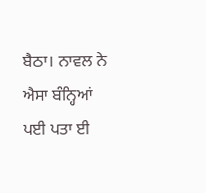ਬੈਠਾ। ਨਾਵਲ ਨੇ ਐਸਾ ਬੰਨ੍ਹਿਆਂ ਪਈ ਪਤਾ ਈ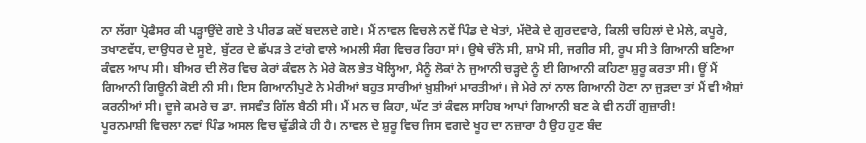ਨਾ ਲੱਗਾ ਪ੍ਰੋਫੈਸਰ ਕੀ ਪੜ੍ਹਾਉਂਦੇ ਗਏ ਤੇ ਪੀਰਡ ਕਦੋਂ ਬਦਲਦੇ ਗਏ। ਮੈਂ ਨਾਵਲ ਵਿਚਲੇ ਨਵੇਂ ਪਿੰਡ ਦੇ ਖੇਤਾਂ, ਮੱਦੋਕੇ ਦੇ ਗੁਰਦਵਾਰੇ, ਕਿਲੀ ਚਹਿਲਾਂ ਦੇ ਮੇਲੇ, ਕਪੂਰੇ, ਤਖਾਣਵੱਧ, ਦਾਉਧਰ ਦੇ ਸੂਏ, ਬੁੱਟਰ ਦੇ ਛੱਪੜ ਤੇ ਟਾਂਗੇ ਵਾਲੇ ਅਮਲੀ ਸੰਗ ਵਿਚਰ ਰਿਹਾ ਸਾਂ। ਉਥੇ ਚੰਨੋ ਸੀ, ਸ਼ਾਮੋ ਸੀ, ਜਗੀਰ ਸੀ, ਰੂਪ ਸੀ ਤੇ ਗਿਆਨੀ ਬਣਿਆ ਕੰਵਲ ਆਪ ਸੀ। ਬੀਅਰ ਦੀ ਲੋਰ ਵਿਚ ਕੇਰਾਂ ਕੰਵਲ ਨੇ ਮੇਰੇ ਕੋਲ ਭੇਤ ਖੋਲ੍ਹਿਆ, ਮੈਨੂੰ ਲੋਕਾਂ ਨੇ ਜੁਆਨੀ ਚੜ੍ਹਦੇ ਨੂੰ ਈ ਗਿਆਨੀ ਕਹਿਣਾ ਸ਼ੁਰੂ ਕਰਤਾ ਸੀ। ਊਂ ਮੈਂ ਗਿਆਨੀ ਗਿਊਨੀ ਕੋਈ ਨੀ ਸੀ। ਇਸ ਗਿਆਨੀਪੁਣੇ ਨੇ ਮੇਰੀਆਂ ਬਹੁਤ ਸਾਰੀਆਂ ਖ਼ੁਸ਼ੀਆਂ ਮਾਰਤੀਆਂ। ਜੇ ਮੇਰੇ ਨਾਂ ਨਾਲ ਗਿਆਨੀ ਹੋਣਾ ਨਾ ਜੁੜਦਾ ਤਾਂ ਮੈਂ ਵੀ ਐਸ਼ਾਂ ਕਰਨੀਆਂ ਸੀ। ਦੂਜੇ ਕਮਰੇ ਚ ਡਾ. ਜਸਵੰਤ ਗਿੱਲ ਬੈਠੀ ਸੀ। ਮੈਂ ਮਨ ਚ ਕਿਹਾ, ਘੱਟ ਤਾਂ ਕੰਵਲ ਸਾਹਿਬ ਆਪਾਂ ਗਿਆਨੀ ਬਣ ਕੇ ਵੀ ਨਹੀਂ ਗੁਜ਼ਾਰੀ!
ਪੂਰਨਮਾਸ਼ੀ ਵਿਚਲਾ ਨਵਾਂ ਪਿੰਡ ਅਸਲ ਵਿਚ ਢੁੱਡੀਕੇ ਹੀ ਹੈ। ਨਾਵਲ ਦੇ ਸ਼ੁਰੂ ਵਿਚ ਜਿਸ ਵਗਦੇ ਖੂਹ ਦਾ ਨਜ਼ਾਰਾ ਹੈ ਉਹ ਹੁਣ ਬੰਦ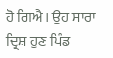ਹੋ ਗਿਐ। ਉਹ ਸਾਰਾ ਦ੍ਰਿਸ਼ ਹੁਣ ਪਿੰਡ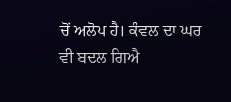ਚੋਂ ਅਲੋਪ ਹੈ। ਕੰਵਲ ਦਾ ਘਰ ਵੀ ਬਦਲ ਗਿਐ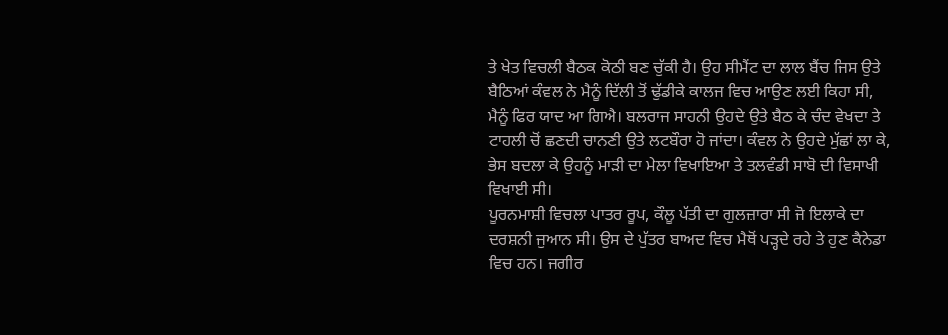ਤੇ ਖੇਤ ਵਿਚਲੀ ਬੈਠਕ ਕੋਠੀ ਬਣ ਚੁੱਕੀ ਹੈ। ਉਹ ਸੀਮੈਂਟ ਦਾ ਲਾਲ ਬੈਂਚ ਜਿਸ ਉਤੇ ਬੈਠਿਆਂ ਕੰਵਲ ਨੇ ਮੈਨੂੰ ਦਿੱਲੀ ਤੋਂ ਢੁੱਡੀਕੇ ਕਾਲਜ ਵਿਚ ਆਉਣ ਲਈ ਕਿਹਾ ਸੀ, ਮੈਨੂੰ ਫਿਰ ਯਾਦ ਆ ਗਿਐ। ਬਲਰਾਜ ਸਾਹਨੀ ਉਹਦੇ ਉਤੇ ਬੈਠ ਕੇ ਚੰਦ ਵੇਖਦਾ ਤੇ ਟਾਹਲੀ ਚੋਂ ਛਣਦੀ ਚਾਨਣੀ ਉਤੇ ਲਟਬੌਰਾ ਹੋ ਜਾਂਦਾ। ਕੰਵਲ ਨੇ ਉਹਦੇ ਮੁੱਛਾਂ ਲਾ ਕੇ, ਭੇਸ ਬਦਲਾ ਕੇ ਉਹਨੂੰ ਮਾੜੀ ਦਾ ਮੇਲਾ ਵਿਖਾਇਆ ਤੇ ਤਲਵੰਡੀ ਸਾਬੋ ਦੀ ਵਿਸਾਖੀ ਵਿਖਾਈ ਸੀ।
ਪੂਰਨਮਾਸ਼ੀ ਵਿਚਲਾ ਪਾਤਰ ਰੂਪ, ਕੌਲੂ ਪੱਤੀ ਦਾ ਗੁਲਜ਼ਾਰਾ ਸੀ ਜੋ ਇਲਾਕੇ ਦਾ ਦਰਸ਼ਨੀ ਜੁਆਨ ਸੀ। ਉਸ ਦੇ ਪੁੱਤਰ ਬਾਅਦ ਵਿਚ ਮੈਥੋਂ ਪੜ੍ਹਦੇ ਰਹੇ ਤੇ ਹੁਣ ਕੈਨੇਡਾ ਵਿਚ ਹਨ। ਜਗੀਰ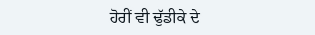ਹੋਰੀਂ ਵੀ ਢੁੱਡੀਕੇ ਦੇ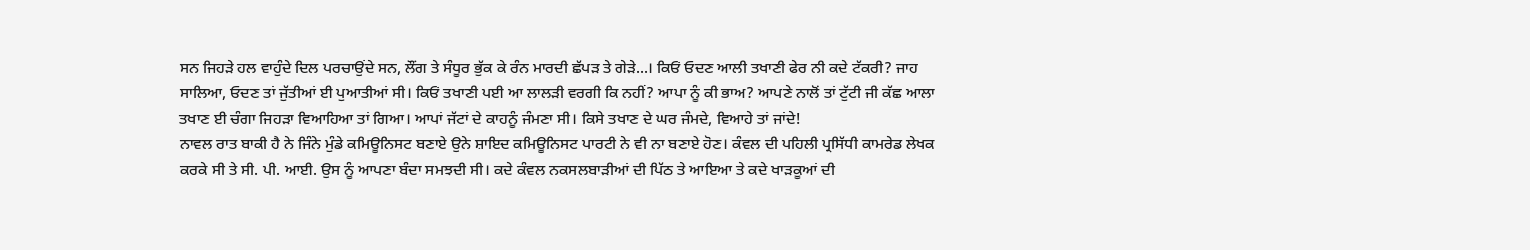ਸਨ ਜਿਹੜੇ ਹਲ ਵਾਹੁੰਦੇ ਦਿਲ ਪਰਚਾਉਂਦੇ ਸਨ, ਲੌਂਗ ਤੇ ਸੰਧੂਰ ਭੁੱਕ ਕੇ ਰੰਨ ਮਾਰਦੀ ਛੱਪੜ ਤੇ ਗੇੜੇ...। ਕਿਓਂ ਓਦਣ ਆਲੀ ਤਖਾਣੀ ਫੇਰ ਨੀ ਕਦੇ ਟੱਕਰੀ? ਜਾਹ ਸਾਲਿਆ, ਓਦਣ ਤਾਂ ਜੁੱਤੀਆਂ ਈ ਪੁਆਤੀਆਂ ਸੀ। ਕਿਓਂ ਤਖਾਣੀ ਪਈ ਆ ਲਾਲੜੀ ਵਰਗੀ ਕਿ ਨਹੀਂ? ਆਪਾ ਨੂੰ ਕੀ ਭਾਅ? ਆਪਣੇ ਨਾਲੋਂ ਤਾਂ ਟੁੱਟੀ ਜੀ ਕੱਛ ਆਲਾ ਤਖਾਣ ਈ ਚੰਗਾ ਜਿਹੜਾ ਵਿਆਹਿਆ ਤਾਂ ਗਿਆ। ਆਪਾਂ ਜੱਟਾਂ ਦੇ ਕਾਹਨੂੰ ਜੰਮਣਾ ਸੀ। ਕਿਸੇ ਤਖਾਣ ਦੇ ਘਰ ਜੰਮਦੇ, ਵਿਆਹੇ ਤਾਂ ਜਾਂਦੇ!
ਨਾਵਲ ਰਾਤ ਬਾਕੀ ਹੈ ਨੇ ਜਿੰਨੇ ਮੁੰਡੇ ਕਮਿਊਨਿਸਟ ਬਣਾਏ ਉਨੇ ਸ਼ਾਇਦ ਕਮਿਊਨਿਸਟ ਪਾਰਟੀ ਨੇ ਵੀ ਨਾ ਬਣਾਏ ਹੋਣ। ਕੰਵਲ ਦੀ ਪਹਿਲੀ ਪ੍ਰਸਿੱਧੀ ਕਾਮਰੇਡ ਲੇਖਕ ਕਰਕੇ ਸੀ ਤੇ ਸੀ. ਪੀ. ਆਈ. ਉਸ ਨੂੰ ਆਪਣਾ ਬੰਦਾ ਸਮਝਦੀ ਸੀ। ਕਦੇ ਕੰਵਲ ਨਕਸਲਬਾੜੀਆਂ ਦੀ ਪਿੱਠ ਤੇ ਆਇਆ ਤੇ ਕਦੇ ਖਾੜਕੂਆਂ ਦੀ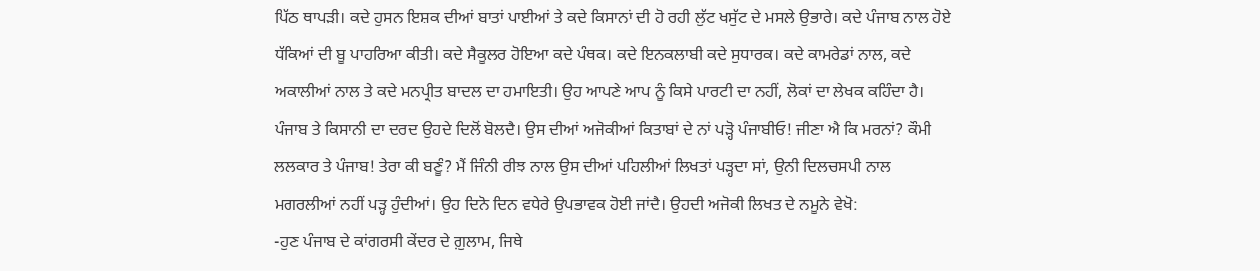ਪਿੱਠ ਥਾਪੜੀ। ਕਦੇ ਹੁਸਨ ਇਸ਼ਕ ਦੀਆਂ ਬਾਤਾਂ ਪਾਈਆਂ ਤੇ ਕਦੇ ਕਿਸਾਨਾਂ ਦੀ ਹੋ ਰਹੀ ਲੁੱਟ ਖਸੁੱਟ ਦੇ ਮਸਲੇ ਉਭਾਰੇ। ਕਦੇ ਪੰਜਾਬ ਨਾਲ ਹੋਏ ਧੱਕਿਆਂ ਦੀ ਬੂ ਪਾਹਰਿਆ ਕੀਤੀ। ਕਦੇ ਸੈਕੂਲਰ ਹੋਇਆ ਕਦੇ ਪੰਥਕ। ਕਦੇ ਇਨਕਲਾਬੀ ਕਦੇ ਸੁਧਾਰਕ। ਕਦੇ ਕਾਮਰੇਡਾਂ ਨਾਲ, ਕਦੇ ਅਕਾਲੀਆਂ ਨਾਲ ਤੇ ਕਦੇ ਮਨਪ੍ਰੀਤ ਬਾਦਲ ਦਾ ਹਮਾਇਤੀ। ਉਹ ਆਪਣੇ ਆਪ ਨੂੰ ਕਿਸੇ ਪਾਰਟੀ ਦਾ ਨਹੀਂ, ਲੋਕਾਂ ਦਾ ਲੇਖਕ ਕਹਿੰਦਾ ਹੈ। ਪੰਜਾਬ ਤੇ ਕਿਸਾਨੀ ਦਾ ਦਰਦ ਉਹਦੇ ਦਿਲੋਂ ਬੋਲਦੈ। ਉਸ ਦੀਆਂ ਅਜੋਕੀਆਂ ਕਿਤਾਬਾਂ ਦੇ ਨਾਂ ਪੜ੍ਹੋ ਪੰਜਾਬੀਓ! ਜੀਣਾ ਐ ਕਿ ਮਰਨਾਂ? ਕੌਮੀ ਲਲਕਾਰ ਤੇ ਪੰਜਾਬ! ਤੇਰਾ ਕੀ ਬਣੂੰ? ਮੈਂ ਜਿੰਨੀ ਰੀਝ ਨਾਲ ਉਸ ਦੀਆਂ ਪਹਿਲੀਆਂ ਲਿਖਤਾਂ ਪੜ੍ਹਦਾ ਸਾਂ, ਉਨੀ ਦਿਲਚਸਪੀ ਨਾਲ ਮਗਰਲੀਆਂ ਨਹੀਂ ਪੜ੍ਹ ਹੁੰਦੀਆਂ। ਉਹ ਦਿਨੋ ਦਿਨ ਵਧੇਰੇ ਉਪਭਾਵਕ ਹੋਈ ਜਾਂਦੈ। ਉਹਦੀ ਅਜੋਕੀ ਲਿਖਤ ਦੇ ਨਮੂਨੇ ਵੇਖੋ:
-ਹੁਣ ਪੰਜਾਬ ਦੇ ਕਾਂਗਰਸੀ ਕੇਂਦਰ ਦੇ ਗ਼ੁਲਾਮ, ਜਿਥੇ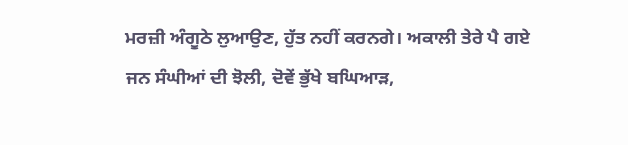ਮਰਜ਼ੀ ਅੰਗੂਠੇ ਲੁਆਉਣ, ਹੁੱਤ ਨਹੀਂ ਕਰਨਗੇ। ਅਕਾਲੀ ਤੇਰੇ ਪੈ ਗਏ ਜਨ ਸੰਘੀਆਂ ਦੀ ਝੋਲੀ, ਦੋਵੇਂ ਭੁੱਖੇ ਬਘਿਆੜ,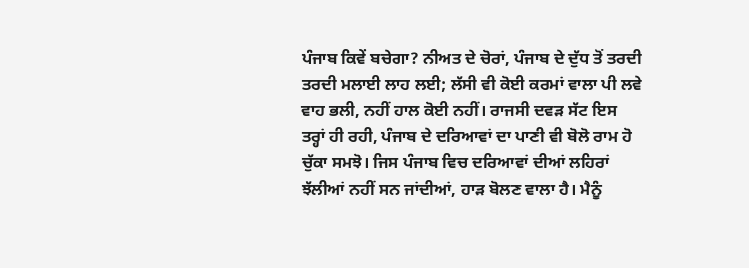ਪੰਜਾਬ ਕਿਵੇਂ ਬਚੇਗਾ? ਨੀਅਤ ਦੇ ਚੋਰਾਂ, ਪੰਜਾਬ ਦੇ ਦੁੱਧ ਤੋਂ ਤਰਦੀ ਤਰਦੀ ਮਲਾਈ ਲਾਹ ਲਈ; ਲੱਸੀ ਵੀ ਕੋਈ ਕਰਮਾਂ ਵਾਲਾ ਪੀ ਲਵੇ ਵਾਹ ਭਲੀ, ਨਹੀਂ ਹਾਲ ਕੋਈ ਨਹੀਂ। ਰਾਜਸੀ ਦਵੜ ਸੱਟ ਇਸ ਤਰ੍ਹਾਂ ਹੀ ਰਹੀ, ਪੰਜਾਬ ਦੇ ਦਰਿਆਵਾਂ ਦਾ ਪਾਣੀ ਵੀ ਬੋਲੋ ਰਾਮ ਹੋ ਚੁੱਕਾ ਸਮਝੋ। ਜਿਸ ਪੰਜਾਬ ਵਿਚ ਦਰਿਆਵਾਂ ਦੀਆਂ ਲਹਿਰਾਂ ਝੱਲੀਆਂ ਨਹੀਂ ਸਨ ਜਾਂਦੀਆਂ, ਹਾੜ ਬੋਲਣ ਵਾਲਾ ਹੈ। ਮੈਨੂੰ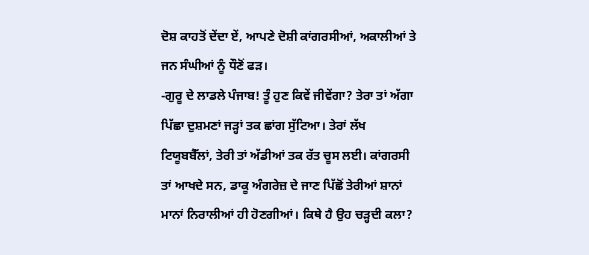ਦੋਸ਼ ਕਾਹਤੋਂ ਦੇਂਦਾ ਏਂ, ਆਪਣੇ ਦੋਸ਼ੀ ਕਾਂਗਰਸੀਆਂ, ਅਕਾਲੀਆਂ ਤੇ ਜਨ ਸੰਘੀਆਂ ਨੂੰ ਧੌਣੋਂ ਫੜ।
-ਗੁਰੂ ਦੇ ਲਾਡਲੇ ਪੰਜਾਬ! ਤੂੰ ਹੁਣ ਕਿਵੇਂ ਜੀਵੇਂਗਾ? ਤੇਰਾ ਤਾਂ ਅੱਗਾ ਪਿੱਛਾ ਦੁਸ਼ਮਣਾਂ ਜੜ੍ਹਾਂ ਤਕ ਛਾਂਗ ਸੁੱਟਿਆ। ਤੇਰਾਂ ਲੱਖ ਟਿਯੂਬਬੈੱਲਾਂ, ਤੇਰੀ ਤਾਂ ਅੱਡੀਆਂ ਤਕ ਰੱਤ ਚੂਸ ਲਈ। ਕਾਂਗਰਸੀ ਤਾਂ ਆਖਦੇ ਸਨ, ਡਾਕੂ ਅੰਗਰੇਜ਼ ਦੇ ਜਾਣ ਪਿੱਛੋਂ ਤੇਰੀਆਂ ਸ਼ਾਨਾਂ ਮਾਨਾਂ ਨਿਰਾਲੀਆਂ ਹੀ ਹੋਣਗੀਆਂ। ਕਿਥੇ ਹੈ ਉਹ ਚੜ੍ਹਦੀ ਕਲਾ?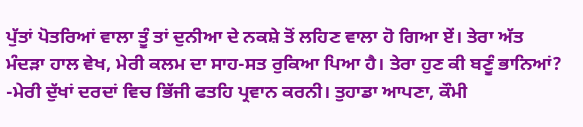ਪੁੱਤਾਂ ਪੋਤਰਿਆਂ ਵਾਲਾ ਤੂੰ ਤਾਂ ਦੁਨੀਆ ਦੇ ਨਕਸ਼ੇ ਤੋਂ ਲਹਿਣ ਵਾਲਾ ਹੋ ਗਿਆ ਏਂ। ਤੇਰਾ ਅੱਤ ਮੰਦੜਾ ਹਾਲ ਵੇਖ, ਮੇਰੀ ਕਲਮ ਦਾ ਸਾਹ-ਸਤ ਰੁਕਿਆ ਪਿਆ ਹੈ। ਤੇਰਾ ਹੁਣ ਕੀ ਬਣੂੰ ਭਾਨਿਆਂ?
-ਮੇਰੀ ਦੁੱਖਾਂ ਦਰਦਾਂ ਵਿਚ ਭਿੱਜੀ ਫਤਹਿ ਪ੍ਰਵਾਨ ਕਰਨੀ। ਤੁਹਾਡਾ ਆਪਣਾ, ਕੌਮੀ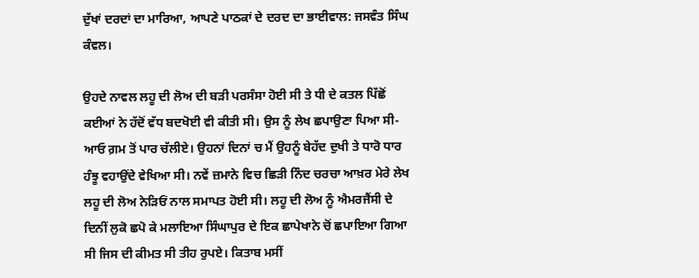ਦੁੱਖਾਂ ਦਰਦਾਂ ਦਾ ਮਾਰਿਆ, ਆਪਣੇ ਪਾਠਕਾਂ ਦੇ ਦਰਦ ਦਾ ਭਾਈਵਾਲ: ਜਸਵੰਤ ਸਿੰਘ ਕੰਵਲ।

ਉਹਦੇ ਨਾਵਲ ਲਹੂ ਦੀ ਲੋਅ ਦੀ ਬੜੀ ਪਰਸੰਸਾ ਹੋਈ ਸੀ ਤੇ ਧੀ ਦੇ ਕਤਲ ਪਿੱਛੋਂ ਕਈਆਂ ਨੇ ਹੱਦੋਂ ਵੱਧ ਬਦਖੋਈ ਵੀ ਕੀਤੀ ਸੀ। ਉਸ ਨੂੰ ਲੇਖ ਛਪਾਉਣਾ ਪਿਆ ਸੀ-ਆਓ ਗ਼ਮ ਤੋਂ ਪਾਰ ਚੱਲੀਏ। ਉਹਨਾਂ ਦਿਨਾਂ ਚ ਮੈਂ ਉਹਨੂੰ ਬੇਹੱਦ ਦੁਖੀ ਤੇ ਧਾਰੋ ਧਾਰ ਹੰਝੂ ਵਹਾਉਂਦੇ ਵੇਖਿਆ ਸੀ। ਨਵੇਂ ਜ਼ਮਾਨੇ ਵਿਚ ਛਿੜੀ ਨਿੰਦ ਚਰਚਾ ਆਖ਼ਰ ਮੇਰੇ ਲੇਖ ਲਹੂ ਦੀ ਲੋਅ ਨੇੜਿਓਂ ਨਾਲ ਸਮਾਪਤ ਹੋਈ ਸੀ। ਲਹੂ ਦੀ ਲੋਅ ਨੂੰ ਐਮਰਜੈਂਸੀ ਦੇ ਦਿਨੀਂ ਲੁਕੋ ਛਪੋ ਕੇ ਮਲਾਇਆ ਸਿੰਘਾਪੁਰ ਦੇ ਇਕ ਛਾਪੇਖਾਨੇ ਚੋਂ ਛਪਾਇਆ ਗਿਆ ਸੀ ਜਿਸ ਦੀ ਕੀਮਤ ਸੀ ਤੀਹ ਰੁਪਏ। ਕਿਤਾਬ ਮਸੀਂ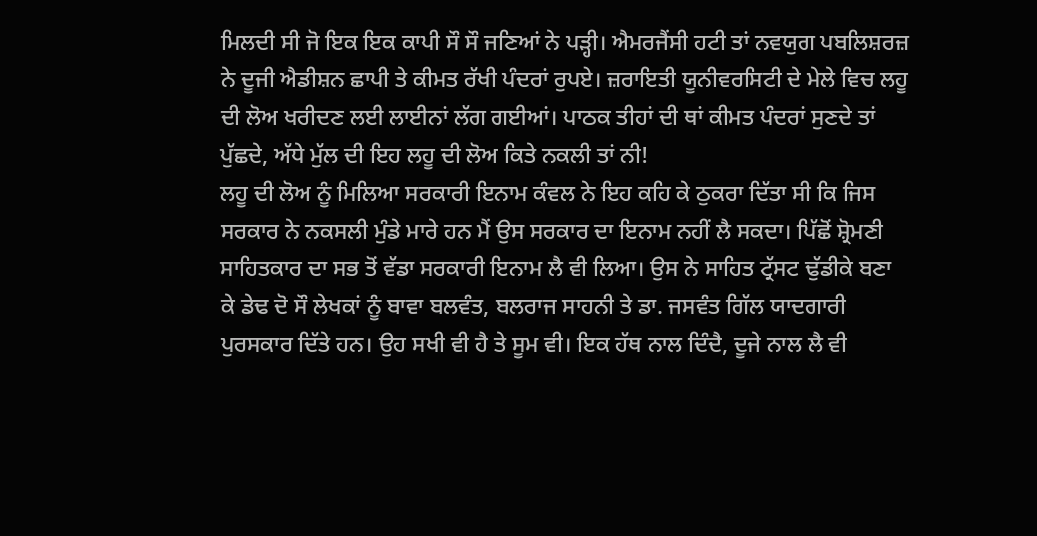ਮਿਲਦੀ ਸੀ ਜੋ ਇਕ ਇਕ ਕਾਪੀ ਸੌ ਸੌ ਜਣਿਆਂ ਨੇ ਪੜ੍ਹੀ। ਐਮਰਜੈਂਸੀ ਹਟੀ ਤਾਂ ਨਵਯੁਗ ਪਬਲਿਸ਼ਰਜ਼ ਨੇ ਦੂਜੀ ਐਡੀਸ਼ਨ ਛਾਪੀ ਤੇ ਕੀਮਤ ਰੱਖੀ ਪੰਦਰਾਂ ਰੁਪਏ। ਜ਼ਰਾਇਤੀ ਯੂਨੀਵਰਸਿਟੀ ਦੇ ਮੇਲੇ ਵਿਚ ਲਹੂ ਦੀ ਲੋਅ ਖਰੀਦਣ ਲਈ ਲਾਈਨਾਂ ਲੱਗ ਗਈਆਂ। ਪਾਠਕ ਤੀਹਾਂ ਦੀ ਥਾਂ ਕੀਮਤ ਪੰਦਰਾਂ ਸੁਣਦੇ ਤਾਂ ਪੁੱਛਦੇ, ਅੱਧੇ ਮੁੱਲ ਦੀ ਇਹ ਲਹੂ ਦੀ ਲੋਅ ਕਿਤੇ ਨਕਲੀ ਤਾਂ ਨੀ!
ਲਹੂ ਦੀ ਲੋਅ ਨੂੰ ਮਿਲਿਆ ਸਰਕਾਰੀ ਇਨਾਮ ਕੰਵਲ ਨੇ ਇਹ ਕਹਿ ਕੇ ਠੁਕਰਾ ਦਿੱਤਾ ਸੀ ਕਿ ਜਿਸ ਸਰਕਾਰ ਨੇ ਨਕਸਲੀ ਮੁੰਡੇ ਮਾਰੇ ਹਨ ਮੈਂ ਉਸ ਸਰਕਾਰ ਦਾ ਇਨਾਮ ਨਹੀਂ ਲੈ ਸਕਦਾ। ਪਿੱਛੋਂ ਸ਼੍ਰੋਮਣੀ ਸਾਹਿਤਕਾਰ ਦਾ ਸਭ ਤੋਂ ਵੱਡਾ ਸਰਕਾਰੀ ਇਨਾਮ ਲੈ ਵੀ ਲਿਆ। ਉਸ ਨੇ ਸਾਹਿਤ ਟ੍ਰੱਸਟ ਢੁੱਡੀਕੇ ਬਣਾ ਕੇ ਡੇਢ ਦੋ ਸੌ ਲੇਖਕਾਂ ਨੂੰ ਬਾਵਾ ਬਲਵੰਤ, ਬਲਰਾਜ ਸਾਹਨੀ ਤੇ ਡਾ. ਜਸਵੰਤ ਗਿੱਲ ਯਾਦਗਾਰੀ ਪੁਰਸਕਾਰ ਦਿੱਤੇ ਹਨ। ਉਹ ਸਖੀ ਵੀ ਹੈ ਤੇ ਸੂਮ ਵੀ। ਇਕ ਹੱਥ ਨਾਲ ਦਿੰਦੈ, ਦੂਜੇ ਨਾਲ ਲੈ ਵੀ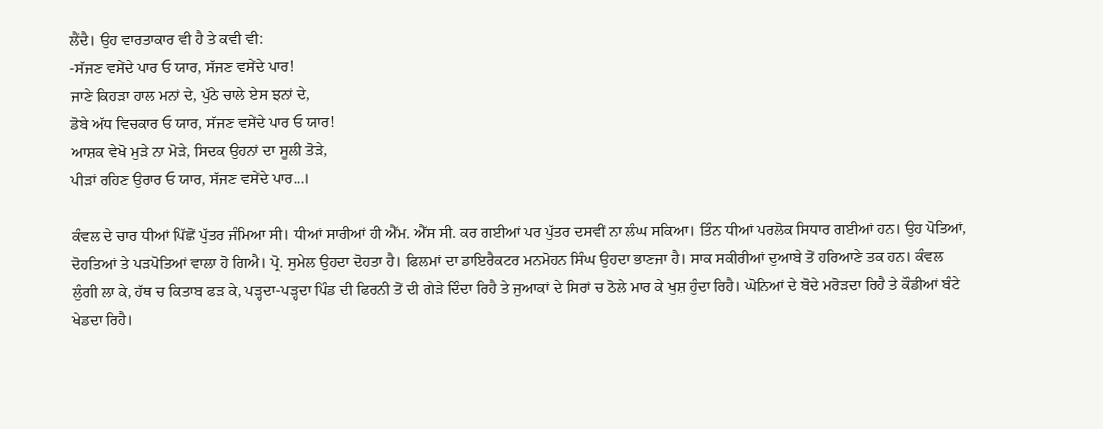ਲੈਂਦੈ। ਉਹ ਵਾਰਤਾਕਾਰ ਵੀ ਹੈ ਤੇ ਕਵੀ ਵੀ:
-ਸੱਜਣ ਵਸੇਂਦੇ ਪਾਰ ਓ ਯਾਰ, ਸੱਜਣ ਵਸੇਂਦੇ ਪਾਰ!
ਜਾਣੇ ਕਿਹੜਾ ਹਾਲ ਮਨਾਂ ਦੇ, ਪੁੱਠੇ ਚਾਲੇ ਏਸ ਝਨਾਂ ਦੇ,
ਡੋਬੇ ਅੱਧ ਵਿਚਕਾਰ ਓ ਯਾਰ, ਸੱਜਣ ਵਸੇਂਦੇ ਪਾਰ ਓ ਯਾਰ!
ਆਸ਼ਕ ਵੇਖੋ ਮੁੜੇ ਨਾ ਮੋੜੇ, ਸਿਦਕ ਉਹਨਾਂ ਦਾ ਸੂਲੀ ਤੋੜੇ,
ਪੀੜਾਂ ਰਹਿਣ ਉਰਾਰ ਓ ਯਾਰ, ਸੱਜਣ ਵਸੇਂਦੇ ਪਾਰ...।

ਕੰਵਲ ਦੇ ਚਾਰ ਧੀਆਂ ਪਿੱਛੋਂ ਪੁੱਤਰ ਜੰਮਿਆ ਸੀ। ਧੀਆਂ ਸਾਰੀਆਂ ਹੀ ਐੱਮ. ਐੱਸ ਸੀ. ਕਰ ਗਈਆਂ ਪਰ ਪੁੱਤਰ ਦਸਵੀਂ ਨਾ ਲੰਘ ਸਕਿਆ। ਤਿੰਨ ਧੀਆਂ ਪਰਲੋਕ ਸਿਧਾਰ ਗਈਆਂ ਹਨ। ਉਹ ਪੋਤਿਆਂ, ਦੋਹਤਿਆਂ ਤੇ ਪੜਪੋਤਿਆਂ ਵਾਲਾ ਹੋ ਗਿਐ। ਪ੍ਰੋ. ਸੁਮੇਲ ਉਹਦਾ ਦੋਹਤਾ ਹੈ। ਫਿਲਮਾਂ ਦਾ ਡਾਇਰੈਕਟਰ ਮਨਮੋਹਨ ਸਿੰਘ ਉਹਦਾ ਭਾਣਜਾ ਹੈ। ਸਾਕ ਸਕੀਰੀਆਂ ਦੁਆਬੇ ਤੋਂ ਹਰਿਆਣੇ ਤਕ ਹਨ। ਕੰਵਲ ਲੁੰਗੀ ਲਾ ਕੇ, ਹੱਥ ਚ ਕਿਤਾਬ ਫੜ ਕੇ, ਪੜ੍ਹਦਾ-ਪੜ੍ਹਦਾ ਪਿੰਡ ਦੀ ਫਿਰਨੀ ਤੋਂ ਦੀ ਗੇੜੇ ਦਿੰਦਾ ਰਿਹੈ ਤੇ ਜੁਆਕਾਂ ਦੇ ਸਿਰਾਂ ਚ ਠੋਲੇ ਮਾਰ ਕੇ ਖੁਸ਼ ਹੁੰਦਾ ਰਿਹੈ। ਘੋਨਿਆਂ ਦੇ ਬੋਦੇ ਮਰੋੜਦਾ ਰਿਹੈ ਤੇ ਕੌਡੀਆਂ ਬੰਟੇ ਖੇਡਦਾ ਰਿਹੈ।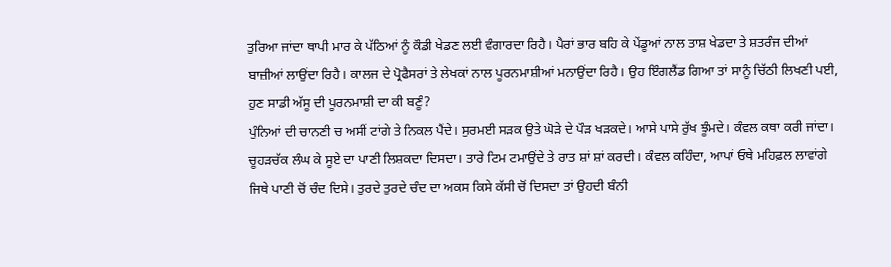ਤੁਰਿਆ ਜਾਂਦਾ ਥਾਪੀ ਮਾਰ ਕੇ ਪੱਠਿਆਂ ਨੂੰ ਕੌਡੀ ਖੇਡਣ ਲਈ ਵੰਗਾਰਦਾ ਰਿਹੈ। ਪੈਰਾਂ ਭਾਰ ਬਹਿ ਕੇ ਪੇਂਡੂਆਂ ਨਾਲ ਤਾਸ਼ ਖੇਡਦਾ ਤੇ ਸ਼ਤਰੰਜ ਦੀਆਂ ਬਾਜ਼ੀਆਂ ਲਾਉਂਦਾ ਰਿਹੈ। ਕਾਲਜ ਦੇ ਪ੍ਰੋਫੈਸਰਾਂ ਤੇ ਲੇਖਕਾਂ ਨਾਲ ਪੂਰਨਮਾਸ਼ੀਆਂ ਮਨਾਉਂਦਾ ਰਿਹੈ। ਉਹ ਇੰਗਲੈਂਡ ਗਿਆ ਤਾਂ ਸਾਨੂੰ ਚਿੱਠੀ ਲਿਖਣੀ ਪਈ, ਹੁਣ ਸਾਡੀ ਅੱਸੂ ਦੀ ਪੂਰਨਮਾਸ਼ੀ ਦਾ ਕੀ ਬਣੂੰ?
ਪੁੰਨਿਆਂ ਦੀ ਚਾਨਣੀ ਚ ਅਸੀਂ ਟਾਂਗੇ ਤੇ ਨਿਕਲ ਪੈਂਦੇ। ਸੁਰਮਈ ਸੜਕ ਉਤੇ ਘੋੜੇ ਦੇ ਪੌੜ ਖੜਕਦੇ। ਆਸੇ ਪਾਸੇ ਰੁੱਖ ਝੂੰਮਦੇ। ਕੰਵਲ ਕਥਾ ਕਰੀ ਜਾਂਦਾ। ਚੂਹੜਚੱਕ ਲੰਘ ਕੇ ਸੂਏ ਦਾ ਪਾਣੀ ਲਿਸ਼ਕਦਾ ਦਿਸਦਾ। ਤਾਰੇ ਟਿਮ ਟਮਾਉਂਦੇ ਤੇ ਰਾਤ ਸ਼ਾਂ ਸ਼ਾਂ ਕਰਦੀ। ਕੰਵਲ ਕਹਿੰਦਾ, ਆਪਾਂ ਓਥੇ ਮਹਿਫ਼ਲ ਲਾਵਾਂਗੇ ਜਿਥੇ ਪਾਣੀ ਚੋਂ ਚੰਦ ਦਿਸੇ। ਤੁਰਦੇ ਤੁਰਦੇ ਚੰਦ ਦਾ ਅਕਸ ਕਿਸੇ ਕੱਸੀ ਚੋਂ ਦਿਸਦਾ ਤਾਂ ਉਹਦੀ ਬੰਨੀ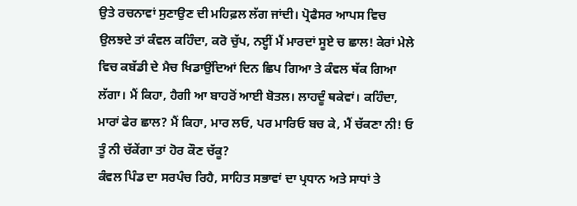ਉਤੇ ਰਚਨਾਵਾਂ ਸੁਣਾਉਣ ਦੀ ਮਹਿਫ਼ਲ ਲੱਗ ਜਾਂਦੀ। ਪ੍ਰੋਫੈਸਰ ਆਪਸ ਵਿਚ ਉਲਝਦੇ ਤਾਂ ਕੰਵਲ ਕਹਿੰਦਾ, ਕਰੋ ਚੁੱਪ, ਨੲ੍ਹੀਂ ਮੈਂ ਮਾਰਦਾਂ ਸੂਏ ਚ ਛਾਲ! ਕੇਰਾਂ ਮੇਲੇ ਵਿਚ ਕਬੱਡੀ ਦੇ ਮੈਚ ਖਿਡਾਉਂਦਿਆਂ ਦਿਨ ਛਿਪ ਗਿਆ ਤੇ ਕੰਵਲ ਥੱਕ ਗਿਆ ਲੱਗਾ। ਮੈਂ ਕਿਹਾ, ਹੈਗੀ ਆ ਬਾਹਰੋਂ ਆਈ ਬੋਤਲ। ਲਾਹਦੂੰ ਥਕੇਵਾਂ। ਕਹਿੰਦਾ, ਮਾਰਾਂ ਫੇਰ ਛਾਲ? ਮੈਂ ਕਿਹਾ, ਮਾਰ ਲਓ, ਪਰ ਮਾਰਿਓ ਬਚ ਕੇ, ਮੈਂ ਚੱਕਣਾ ਨੀ! ਓ ਤੂੰ ਨੀ ਚੱਕੇਂਗਾ ਤਾਂ ਹੋਰ ਕੌਣ ਚੱਕੂ?
ਕੰਵਲ ਪਿੰਡ ਦਾ ਸਰਪੰਚ ਰਿਹੈ, ਸਾਹਿਤ ਸਭਾਵਾਂ ਦਾ ਪ੍ਰਧਾਨ ਅਤੇ ਸਾਧਾਂ ਤੇ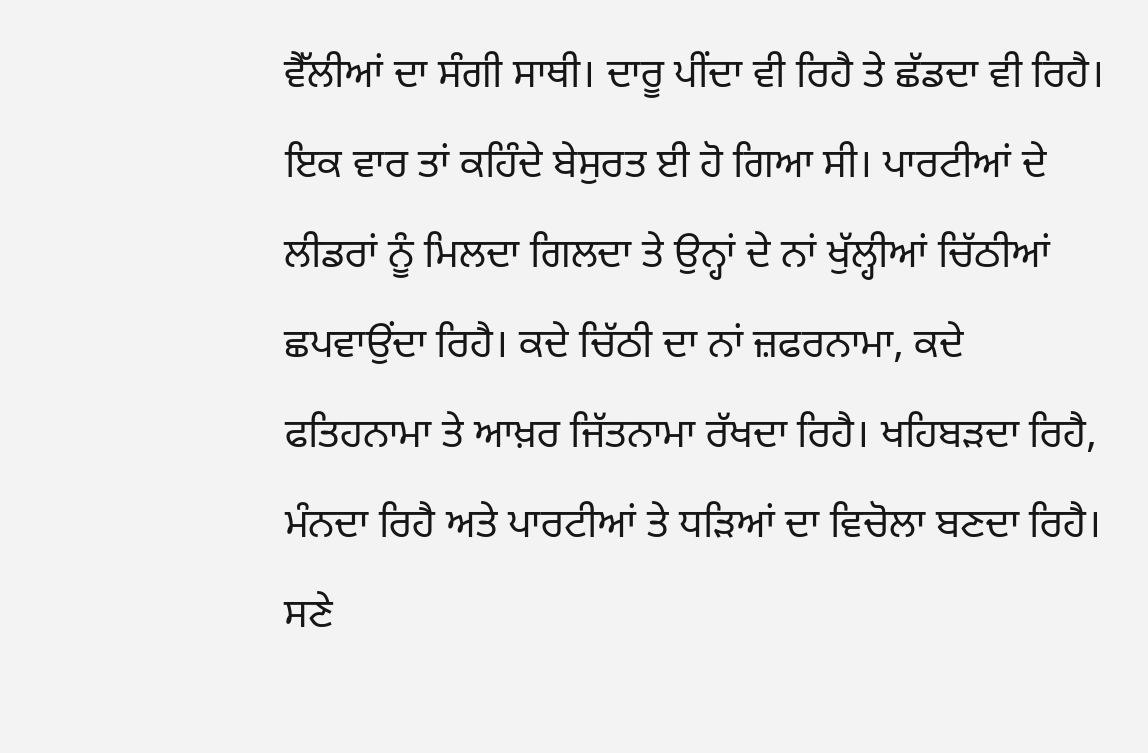ਵੈੱਲੀਆਂ ਦਾ ਸੰਗੀ ਸਾਥੀ। ਦਾਰੂ ਪੀਂਦਾ ਵੀ ਰਿਹੈ ਤੇ ਛੱਡਦਾ ਵੀ ਰਿਹੈ। ਇਕ ਵਾਰ ਤਾਂ ਕਹਿੰਦੇ ਬੇਸੁਰਤ ਈ ਹੋ ਗਿਆ ਸੀ। ਪਾਰਟੀਆਂ ਦੇ ਲੀਡਰਾਂ ਨੂੰ ਮਿਲਦਾ ਗਿਲਦਾ ਤੇ ਉਨ੍ਹਾਂ ਦੇ ਨਾਂ ਖੁੱਲ੍ਹੀਆਂ ਚਿੱਠੀਆਂ ਛਪਵਾਉਂਦਾ ਰਿਹੈ। ਕਦੇ ਚਿੱਠੀ ਦਾ ਨਾਂ ਜ਼ਫਰਨਾਮਾ, ਕਦੇ ਫਤਿਹਨਾਮਾ ਤੇ ਆਖ਼ਰ ਜਿੱਤਨਾਮਾ ਰੱਖਦਾ ਰਿਹੈ। ਖਹਿਬੜਦਾ ਰਿਹੈ, ਮੰਨਦਾ ਰਿਹੈ ਅਤੇ ਪਾਰਟੀਆਂ ਤੇ ਧੜਿਆਂ ਦਾ ਵਿਚੋਲਾ ਬਣਦਾ ਰਿਹੈ। ਸਣੇ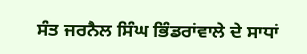ਸੰਤ ਜਰਨੈਲ ਸਿੰਘ ਭਿੰਡਰਾਂਵਾਲੇ ਦੇ ਸਾਧਾਂ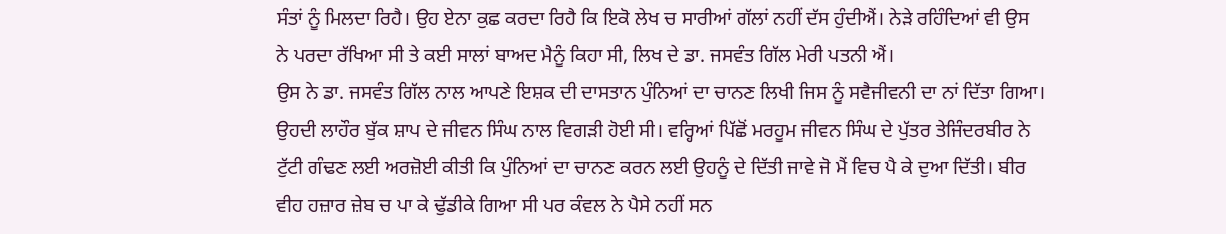ਸੰਤਾਂ ਨੂੰ ਮਿਲਦਾ ਰਿਹੈ। ਉਹ ਏਨਾ ਕੁਛ ਕਰਦਾ ਰਿਹੈ ਕਿ ਇਕੋ ਲੇਖ ਚ ਸਾਰੀਆਂ ਗੱਲਾਂ ਨਹੀਂ ਦੱਸ ਹੁੰਦੀਐਂ। ਨੇੜੇ ਰਹਿੰਦਿਆਂ ਵੀ ਉਸ ਨੇ ਪਰਦਾ ਰੱਖਿਆ ਸੀ ਤੇ ਕਈ ਸਾਲਾਂ ਬਾਅਦ ਮੈਨੂੰ ਕਿਹਾ ਸੀ, ਲਿਖ ਦੇ ਡਾ. ਜਸਵੰਤ ਗਿੱਲ ਮੇਰੀ ਪਤਨੀ ਐਂ।
ਉਸ ਨੇ ਡਾ. ਜਸਵੰਤ ਗਿੱਲ ਨਾਲ ਆਪਣੇ ਇਸ਼ਕ ਦੀ ਦਾਸਤਾਨ ਪੁੰਨਿਆਂ ਦਾ ਚਾਨਣ ਲਿਖੀ ਜਿਸ ਨੂੰ ਸਵੈਜੀਵਨੀ ਦਾ ਨਾਂ ਦਿੱਤਾ ਗਿਆ। ਉਹਦੀ ਲਾਹੌਰ ਬੁੱਕ ਸ਼ਾਪ ਦੇ ਜੀਵਨ ਸਿੰਘ ਨਾਲ ਵਿਗੜੀ ਹੋਈ ਸੀ। ਵਰ੍ਹਿਆਂ ਪਿੱਛੋਂ ਮਰਹੂਮ ਜੀਵਨ ਸਿੰਘ ਦੇ ਪੁੱਤਰ ਤੇਜਿੰਦਰਬੀਰ ਨੇ ਟੁੱਟੀ ਗੰਢਣ ਲਈ ਅਰਜ਼ੋਈ ਕੀਤੀ ਕਿ ਪੁੰਨਿਆਂ ਦਾ ਚਾਨਣ ਕਰਨ ਲਈ ਉਹਨੂੰ ਦੇ ਦਿੱਤੀ ਜਾਵੇ ਜੋ ਮੈਂ ਵਿਚ ਪੈ ਕੇ ਦੁਆ ਦਿੱਤੀ। ਬੀਰ ਵੀਹ ਹਜ਼ਾਰ ਜ਼ੇਬ ਚ ਪਾ ਕੇ ਢੁੱਡੀਕੇ ਗਿਆ ਸੀ ਪਰ ਕੰਵਲ ਨੇ ਪੈਸੇ ਨਹੀਂ ਸਨ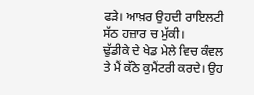ਫੜੇ। ਆਖ਼ਰ ਉਹਦੀ ਰਾਇਲਟੀ ਸੱਠ ਹਜ਼ਾਰ ਚ ਮੁੱਕੀ।
ਢੁੱਡੀਕੇ ਦੇ ਖੇਡ ਮੇਲੇ ਵਿਚ ਕੰਵਲ ਤੇ ਮੈਂ ਕੱਠੇ ਕੁਮੈਂਟਰੀ ਕਰਦੇ। ਉਹ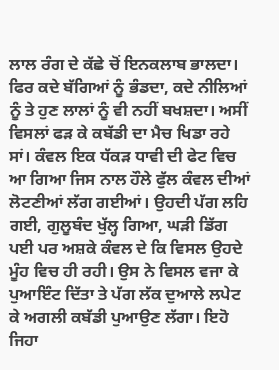ਲਾਲ ਰੰਗ ਦੇ ਕੱਛੇ ਚੋਂ ਇਨਕਲਾਬ ਭਾਲਦਾ। ਫਿਰ ਕਦੇ ਬੱਗਿਆਂ ਨੂੰ ਭੰਡਦਾ, ਕਦੇ ਨੀਲਿਆਂ ਨੂੰ ਤੇ ਹੁਣ ਲਾਲਾਂ ਨੂੰ ਵੀ ਨਹੀਂ ਬਖਸ਼ਦਾ। ਅਸੀਂ ਵਿਸਲਾਂ ਫੜ ਕੇ ਕਬੱਡੀ ਦਾ ਮੈਚ ਖਿਡਾ ਰਹੇ ਸਾਂ। ਕੰਵਲ ਇਕ ਧੱਕੜ ਧਾਵੀ ਦੀ ਫੇਟ ਵਿਚ ਆ ਗਿਆ ਜਿਸ ਨਾਲ ਹੌਲੇ ਫੁੱਲ ਕੰਵਲ ਦੀਆਂ ਲੋਟਣੀਆਂ ਲੱਗ ਗਈਆਂ। ਉਹਦੀ ਪੱਗ ਲਹਿ ਗਈ, ਗੁਲੂਬੰਦ ਖੁੱਲ੍ਹ ਗਿਆ, ਘੜੀ ਡਿੱਗ ਪਈ ਪਰ ਅਸ਼ਕੇ ਕੰਵਲ ਦੇ ਕਿ ਵਿਸਲ ਉਹਦੇ ਮੂੰਹ ਵਿਚ ਹੀ ਰਹੀ। ਉਸ ਨੇ ਵਿਸਲ ਵਜਾ ਕੇ ਪੁਆਇੰਟ ਦਿੱਤਾ ਤੇ ਪੱਗ ਲੱਕ ਦੁਆਲੇ ਲਪੇਟ ਕੇ ਅਗਲੀ ਕਬੱਡੀ ਪੁਆਉਣ ਲੱਗਾ। ਇਹੋ ਜਿਹਾ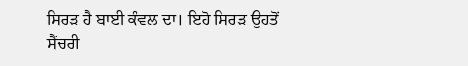ਸਿਰੜ ਹੈ ਬਾਈ ਕੰਵਲ ਦਾ। ਇਹੋ ਸਿਰੜ ਉਹਤੋਂ ਸੈਂਚਰੀ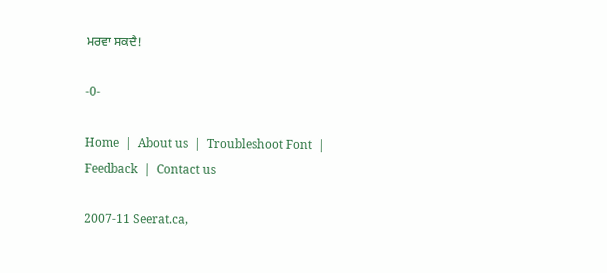ਮਰਵਾ ਸਕਦੈ!

-0-

Home  |  About us  |  Troubleshoot Font  |  Feedback  |  Contact us

2007-11 Seerat.ca,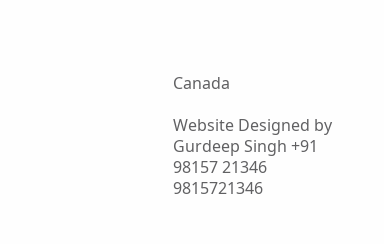Canada

Website Designed by Gurdeep Singh +91 98157 21346 9815721346